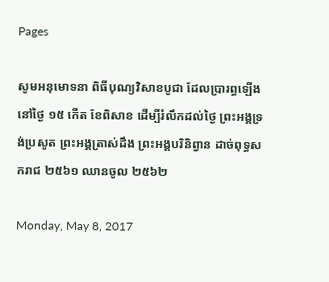Pages

សូមអនុមោទនា ពិធីបុណ្យវិសាខបូជា ដែលប្រារព្ធឡើងនៅថ្ងៃ ១៥ កើត ខែពិសាខ ដើម្បីរំលឹកដល់ថ្ងៃ ព្រះអង្គទ្រង់ប្រសូត ព្រះអង្គត្រាស់ដឹង ព្រះអង្គបរិនិព្វាន ដាច់ពុទ្ធសករាជ ២៥៦១ ឈានចូល ២៥៦២

Monday, May 8, 2017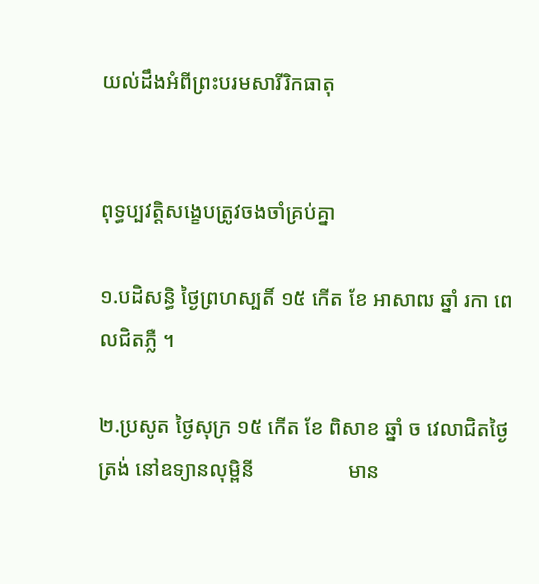យល់ដឹងអំពីព្រះបរមសារីរិកធាតុ


ពុទ្ធប្បវត្តិសង្ខេបត្រូវចងចាំគ្រប់គ្នា

១.បដិសន្ធិ ថ្ងៃព្រហស្បតិ៍ ១៥ កើត ខែ អាសាឍ ឆ្នាំ រកា ពេលជិតភ្លឺ ។

២.ប្រសូត ថ្ងៃសុក្រ ១៥ កើត ខែ ពិសាខ ឆ្នាំ ច វេលាជិតថ្ងៃត្រង់ នៅឧទ្យានលុម្ពិនី                  មាន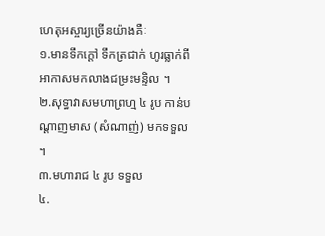ហេតុអស្ចារ្យច្រើនយ៉ាងគឺៈ
១.មានទឹកក្ដៅ ទឹកត្រជាក់ ហូរធ្លាក់ពីអាកាសមកលាងជម្រះមន្ទិល ។
២.សុទ្ធាវាសមហាព្រហ្ម ៤ រូប កាន់បណ្ដាញមាស (សំណាញ់) មកទទួល ។
៣.មហារាជ ៤ រូប ទទួល
៤.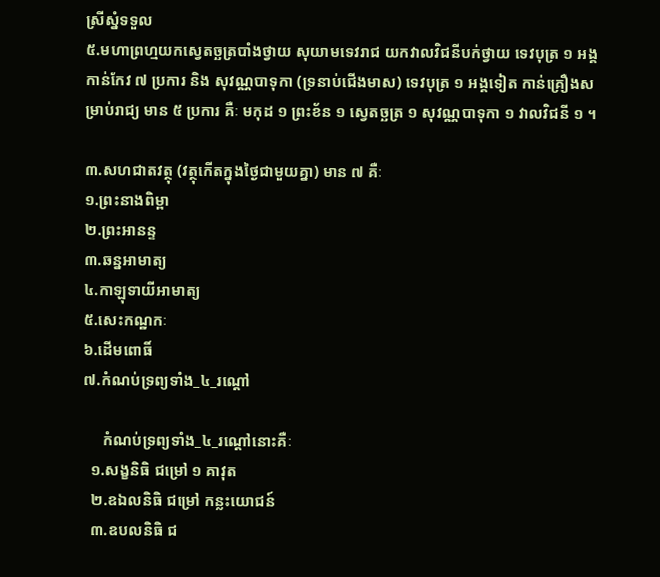ស្រីស្នំទទួល
៥.មហាព្រហ្មយកស្វេតច្ឆត្របាំងថ្វាយ សុយាមទេវរាជ យកវាលវិជនីបក់ថ្វាយ ទេវបុត្រ ១ អង្គ កាន់កែវ ៧ ប្រការ និង សុវណ្ណបាទុកា (ទ្រនាប់ជើងមាស) ទេវបុត្រ ១ អង្គទៀត កាន់គ្រឿងសម្រាប់រាជ្យ មាន ៥ ប្រការ គឺៈ មកុដ ១ ព្រះខ័ន ១ ស្វេតច្ឆត្រ ១ សុវណ្ណបាទុកា ១ វាលវិជនី ១ ។

៣.សហជាតវត្ថុ (វត្ថុកើតក្នុងថ្ងៃជាមួយគ្នា) មាន ៧ គឺៈ
១.ព្រះនាងពិម្ពា
២.ព្រះអានន្ទ
៣.ឆន្នអាមាត្យ
៤.កាឡុទាយីអាមាត្យ
៥.សេះកណ្ឋកៈ
៦.ដើមពោធិ៍
៧.កំណប់ទ្រព្យទាំង_៤_រណ្ដៅ

     កំណប់ទ្រព្យទាំង_៤_រណ្ដៅនោះគឺៈ
  ១.សង្ខនិធិ ជម្រៅ ១ គាវុត
  ២.ឧឯលនិធិ ជម្រៅ កន្លះយោជន៍
  ៣.ឧបលនិធិ ជ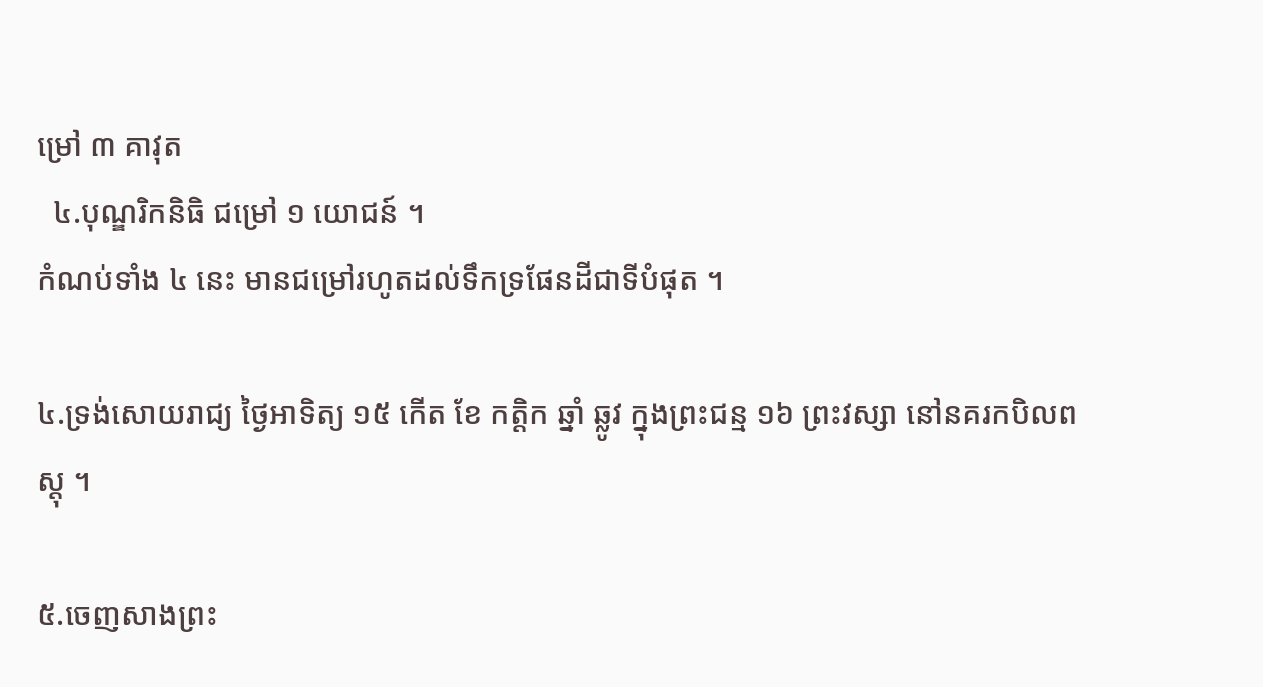ម្រៅ ៣ គាវុត
  ៤.បុណ្ឌរិកនិធិ ជម្រៅ ១ យោជន៍ ។
កំណប់ទាំង ៤ នេះ មានជម្រៅរហូតដល់ទឹកទ្រផែនដីជាទីបំផុត ។

៤.ទ្រង់សោយរាជ្យ ថ្ងៃអាទិត្យ ១៥ កើត ខែ កត្តិក ឆ្នាំ ឆ្លូវ ក្នុងព្រះជន្ម ១៦ ព្រះវស្សា នៅនគរកបិលពស្តុ ។

៥.ចេញសាងព្រះ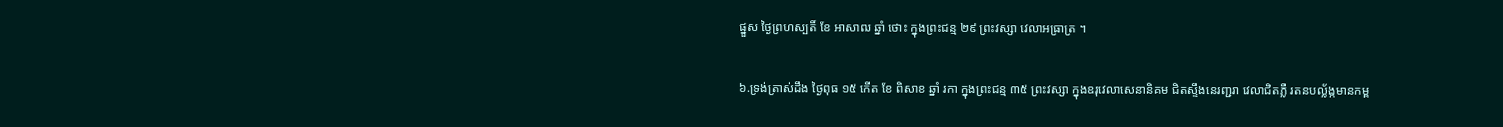ផ្នួស ថ្ងៃព្រហស្បតិ៍ ខែ អាសាឍ ឆ្នាំ ថោះ ក្នុងព្រះជន្ម ២៩ ព្រះវស្សា វេលាអធ្រាត្រ ។

៦.ទ្រង់ត្រាស់ដឹង ថ្ងៃពុធ ១៥ កើត ខែ ពិសាខ ឆ្នាំ រកា ក្នុងព្រះជន្ម ៣៥ ព្រះវស្សា ក្នុងឧរុវេលាសេនានិគម ជិតស្ទឹងនេរញ្ជរា វេលាជិតភ្លឺ រតនបល្ល័ង្កមានកម្ព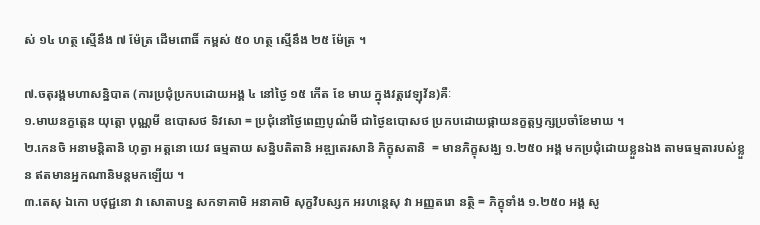ស់ ១៤ ហត្ថ ស្មើនឹង ៧ ម៉ែត្រ ដើមពោធិ៍ កម្ពស់ ៥០ ហត្ថ ស្មើនឹង ២៥ ម៉ែត្រ ។

៧.ចតុរង្គមហាសន្និបាត (ការប្រជុំប្រកបដោយអង្គ ៤ នៅថ្ងៃ ១៥ កើត ខែ មាឃ ក្នុងវត្តវេឡុវ័ន)គឺៈ
១.មាឃនក្ខត្តេន យុត្តោ បុណ្ណមី ឧបោសថ ទិវសោ = ប្រជុំនៅថ្ងៃពេញបូណ៌មី ជាថ្ងៃឧបោសថ ប្រកបដោយផ្កាយនក្ខត្តឫក្សប្រចាំខែមាឃ ។
២.កេនចិ អនាមន្តិតានិ ហុត្វា អត្តនោ យេវ ធម្មតាយ សន្និបតិតានិ អឌ្ឍតេរសានិ ភិក្ខុសតានិ  = មានភិក្ខុសង្ឃ ១.២៥០ អង្គ មកប្រជុំដោយខ្លួនឯង តាមធម្មតារបស់ខ្លួន ឥតមានអ្នកណានិមន្តមកឡើយ ។
៣.តេសុ ឯកោ បថុជ្ជនោ វា សោតាបន្ន សកទាគាមិ អនាគាមិ សុក្ខវិបស្សក អរហន្តេសុ វា អញ្ញតរោ នត្ថិ = ភិក្ខុទាំង ១.២៥០ អង្គ សូ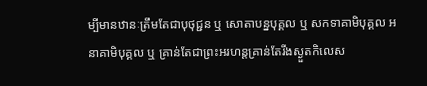ម្បីមានឋានៈត្រឹមតែជាបុថុជ្ជន ឬ សោតាបន្នបុគ្គល ឬ សកទាគាមិបុគ្គល អនាគាមិបុគ្គល ឬ គ្រាន់តែជាព្រះអរហន្តគ្រាន់តែរីងស្ងួតកិលេស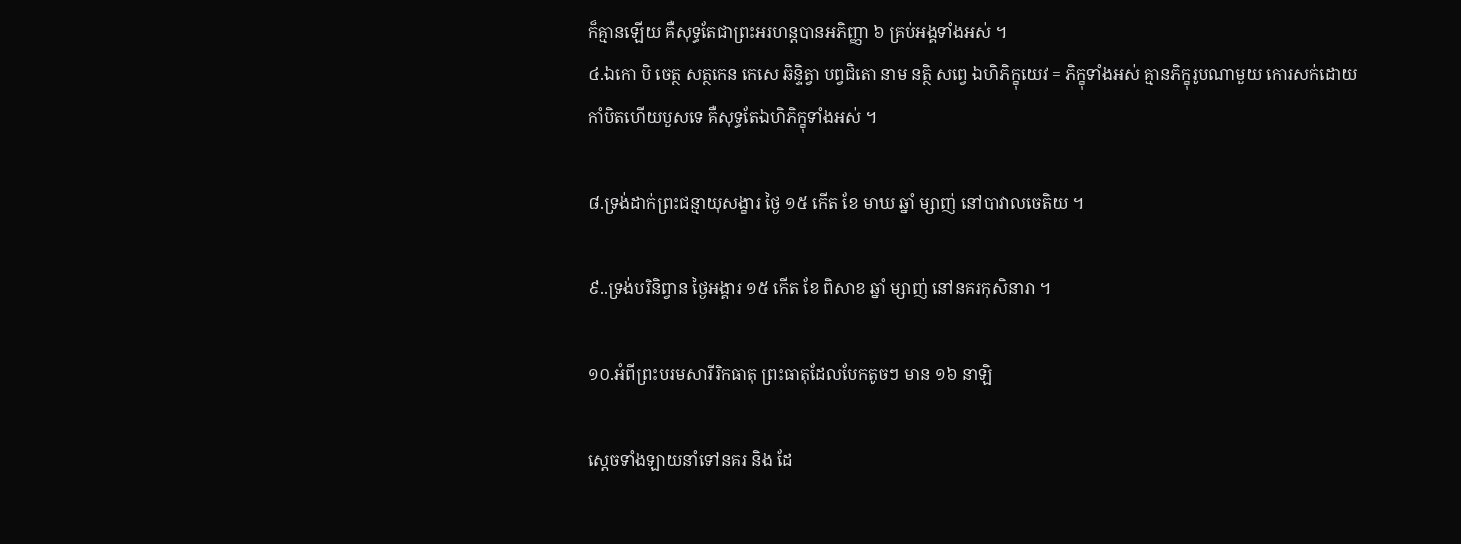ក៏គ្មានឡើយ គឺសុទ្ធតែជាព្រះអរហន្តបានអភិញ្ញា ៦ គ្រប់អង្គទាំងអស់ ។
៤.ឯកោ បិ ចេត្ថ សត្ថកេន កេសេ ឆិន្ទិត្វា បព្វជិតោ នាម នត្ថិ សព្វេ ឯហិភិក្ខុយេវ = ភិក្ខុទាំងអស់ គ្មានភិក្ខុរូបណាមួយ កោរសក់ដោយកាំបិតហើយបួសទេ គឺសុទ្ធតែឯហិភិក្ខុទាំងអស់ ។

៨.ទ្រង់ដាក់ព្រះជន្មាយុសង្ខារ ថ្ងៃ ១៥ កើត ខែ មាឃ ឆ្នាំ ម្សាញ់ នៅបាវាលចេតិយ ។

៩..ទ្រង់បរិនិព្វាន ថ្ងៃអង្គារ ១៥ កើត ខែ ពិសាខ ឆ្នាំ ម្សាញ់ នៅនគរកុសិនារា ។

១០.អំពីព្រះបរមសារីរិកធាតុ ព្រះធាតុដែលបែកតូចៗ មាន ១៦ នាឡិ

ស្ដេចទាំងឡាយនាំទៅនគរ និង ដែ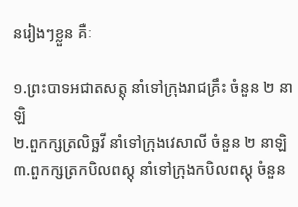នរៀងៗខ្លួន គឺៈ

១.ព្រះបាទអជាតសត្តុ នាំទៅក្រុងរាជគ្រឹះ ចំនួន ២ នាឡិ
២.ពួកក្សត្រលិច្ឆវី នាំទៅក្រុងវេសាលី ចំនួន ២ នាឡិ
៣.ពួកក្សត្រកបិលពស្តុ នាំទៅក្រុងកបិលពស្តុ ចំនួន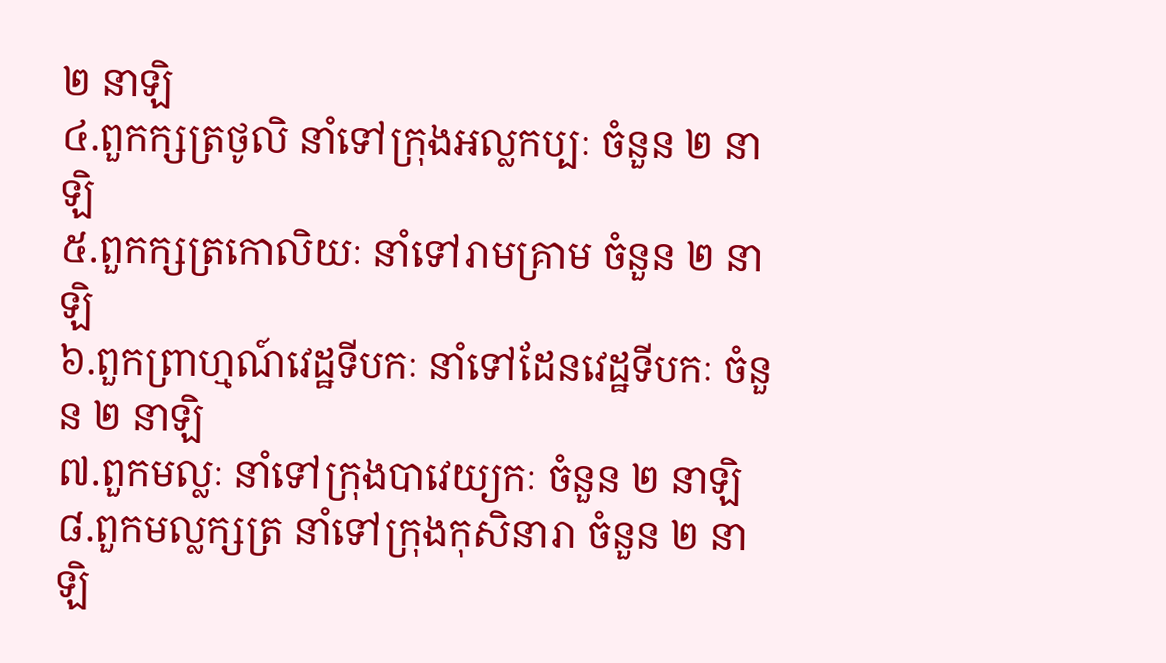២ នាឡិ
៤.ពួកក្សត្រថូលិ នាំទៅក្រុងអល្លកប្បៈ ចំនួន ២ នាឡិ
៥.ពួកក្សត្រកោលិយៈ នាំទៅរាមគ្រាម ចំនួន ២ នាឡិ
៦.ពួកព្រាហ្មណ៍វេដ្ឋទីបកៈ នាំទៅដែនវេដ្ឋទីបកៈ ចំនួន ២ នាឡិ
៧.ពួកមល្លៈ នាំទៅក្រុងបាវេយ្យកៈ ចំនួន ២ នាឡិ
៨.ពួកមល្លក្សត្រ នាំទៅក្រុងកុសិនារា ចំនួន ២ នាឡិ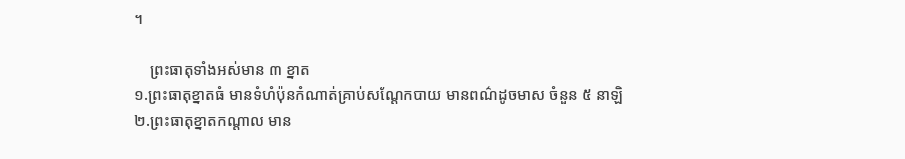។

    ព្រះធាតុទាំងអស់មាន ៣ ខ្នាត
១.ព្រះធាតុខ្នាតធំ មានទំហំប៉ុនកំណាត់គ្រាប់សណ្ដែកបាយ មានពណ៌ដូចមាស ចំនួន ៥ នាឡិ
២.ព្រះធាតុខ្នាតកណ្ដាល មាន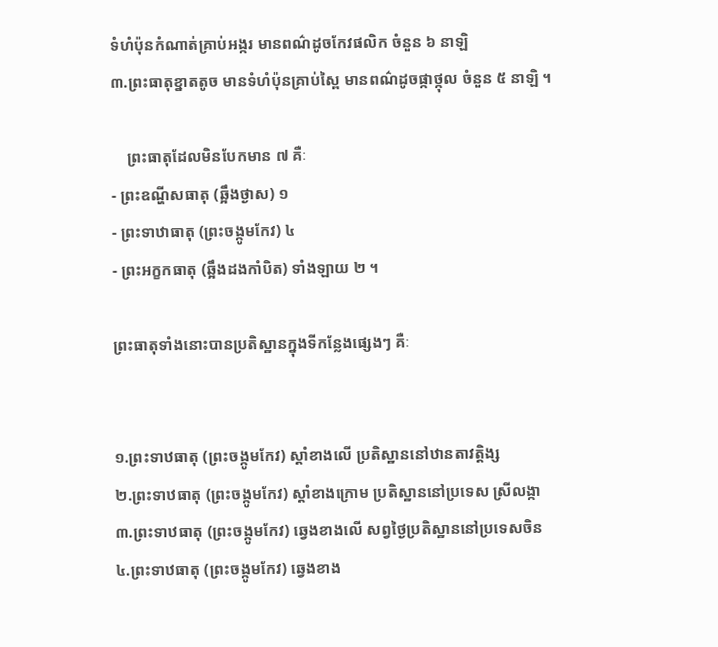ទំហំប៉ុនកំណាត់គ្រាប់អង្ករ មានពណ៌ដូចកែវផលិក ចំនួន ៦ នាឡិ
៣.ព្រះធាតុខ្នាតតូច មានទំហំប៉ុនគ្រាប់ស្ពៃ មានពណ៌ដូចផ្កាថ្កុល ចំនួន ៥ នាឡិ ។

    ព្រះធាតុដែលមិនបែកមាន ៧ គឺៈ
- ព្រះឧណ្ហីសធាតុ (ឆ្អឹងថ្ងាស) ១
- ព្រះទាឋាធាតុ (ព្រះចង្កូមកែវ) ៤
- ព្រះអក្ខកធាតុ (ឆ្អឹងដងកាំបិត) ទាំងឡាយ ២ ។

ព្រះធាតុទាំងនោះបានប្រតិស្ឋានក្នុងទីកន្លែងផ្សេងៗ គឺៈ


១.ព្រះទាឋធាតុ (ព្រះចង្កូមកែវ) ស្ដាំខាងលើ ប្រតិស្ឋាននៅឋានតាវត្តិង្ស
២.ព្រះទាឋធាតុ (ព្រះចង្កូមកែវ) ស្ដាំខាងក្រោម ប្រតិស្ឋាននៅប្រទេស ស្រីលង្កា
៣.ព្រះទាឋធាតុ (ព្រះចង្កូមកែវ) ឆ្វេងខាងលើ សព្វថ្ងៃប្រតិស្ឋាននៅប្រទេសចិន
៤.ព្រះទាឋធាតុ (ព្រះចង្កូមកែវ) ឆ្វេងខាង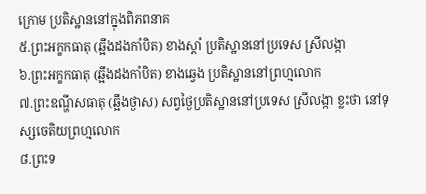ក្រោម ប្រតិស្ឋាននៅក្នុងពិភពនាគ
៥.ព្រះអក្ខកធាតុ (ឆ្អឹងដងកាំបិត) ខាងស្ដាំ ប្រតិស្ឋាននៅប្រទេស ស្រីលង្កា
៦.ព្រះអក្ខកធាតុ (ឆ្អឹងដងកាំបិត) ខាងឆ្វេង ប្រតិស្ឋាននៅព្រហ្មលោក
៧.ព្រះឧណ្ហីសធាតុ (ឆ្អឹងថ្ងាស) សព្វថ្ងៃប្រតិស្ឋាននៅប្រទេស ស្រីលង្កា ខ្លះថា នៅទុស្សចេតិយព្រហ្មលោក
៨.ព្រះទ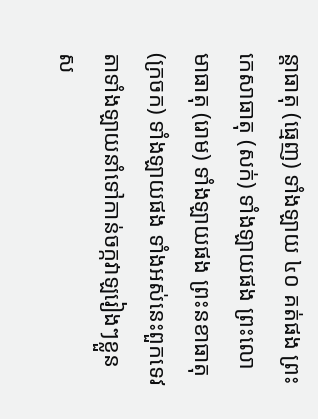ន្តាធាតុ (ធ្មេញ) ទាំងឡាយ ៤០ គត់ផង ព្រះកេសាធាតុ (សក់) ទាំងឡាយផង ព្រះលោមាធាតុ (រោម) ទាំងឡាយផង ព្រះនខាធាតុ (ក្រចក) ទាំងឡាយផង ទាំងអស់នេះពួកទេវតាទាំងឡាយនាំទៅកាន់ចក្កវាឡរៀងៗខ្លួនស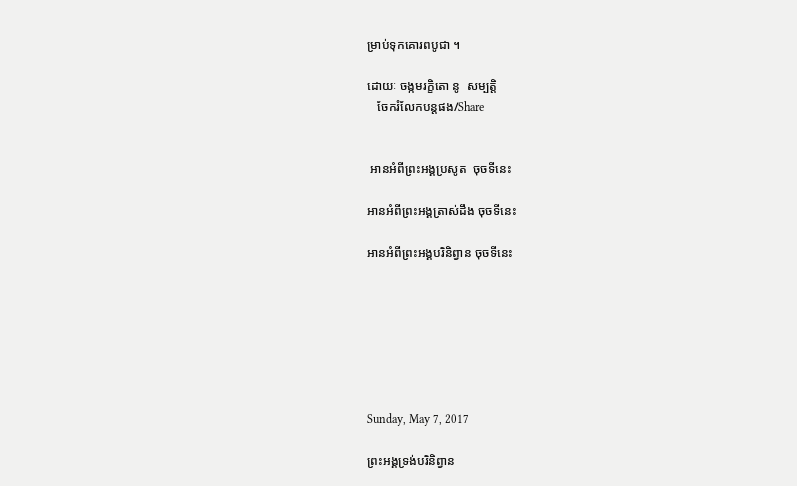ម្រាប់ទុកគោរពបូជា ។

ដោយៈ ចង្កមរក្ខិតោ នូ  សម្បត្តិ
   ចែករំលែកបន្តផង/Share


 អានអំពីព្រះអង្គប្រសូត  ចុចទីនេះ

អានអំពីព្រះអង្គត្រាស់ដឹង ចុចទីនេះ

អានអំពីព្រះអង្គបរិនិព្វាន ចុចទីនេះ







Sunday, May 7, 2017

ព្រះអង្គទ្រង់បរិនិព្វាន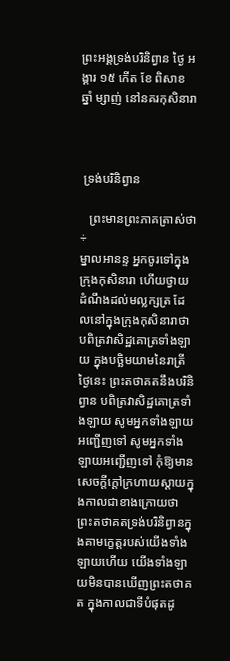ព្រះអង្គទ្រង់បរិនិព្វាន ថ្ងៃ អង្គារ ១៥ កើត ខែ ពិសាខ ឆ្នាំ ម្សាញ់ នៅនគរកុសិនារា



 ទ្រង់បរិនិព្វាន

   ព្រះមានព្រះភាគត្រាស់ថា ÷
ម្នាលអានន្ទ អ្នកចូរទៅក្នុងក្រុងកុសិនារា ហើយថ្វាយដំណឹងដល់មល្លក្សត្រ ដែលនៅក្នុងក្រុងកុសិនារាថា បពិត្រវាសិដ្ឋគោត្រទាំងឡាយ ក្នុងបច្ឆិមយាមនៃរាត្រីថ្ងៃនេះ ព្រះតថាគតនឹងបរិនិព្វាន បពិត្រវាសិដ្ឋគោត្រទាំងឡាយ សូមអ្នកទាំងឡាយអញ្ជើញទៅ សូមអ្នកទាំងឡាយអញ្ជើញទៅ កុំឱ្យមានសេចក្ដីក្ដៅក្រហាយស្ដាយក្នុងកាលជាខាងក្រោយថា ព្រះតថាគតទ្រង់បរិនិព្វានក្នុងគាមក្ខេត្តរបស់យើងទាំងឡាយហើយ យើងទាំងឡាយមិនបានឃើញព្រះតថាគត ក្នុងកាលជាទីបំផុតដូ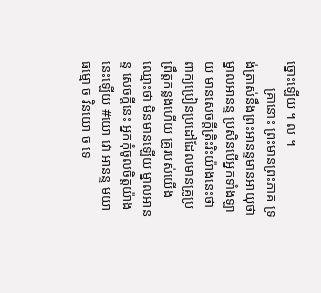ច្នោះឡើយ ។ ល ។
        គ្រានោះ ព្រះមានព្រះភាគ ទ្រង់ត្រាស់នឹងព្រះអានន្ទមានអាយុថា ម្នាលអានន្ទ ប្រសិនបើអ្នកទាំងឡាយ មានសេចក្ដីត្រិះរិះយ៉ាងនេះថា ពាក្យប្រៀនប្រដៅដែលមានគ្រូប្រព្រឹត្តកន្លងហើយ គ្រូរបស់យើងឈ្មោះថា មិនមានឡើយ ម្នាលអានន្ទ សេចក្ដីនេះ អ្នកកុំចូលចិត្តយ៉ាងនេះឡើយ #យោ វោ អានន្ទ មយា ធម្មោ ច វិនយោ ច ទេ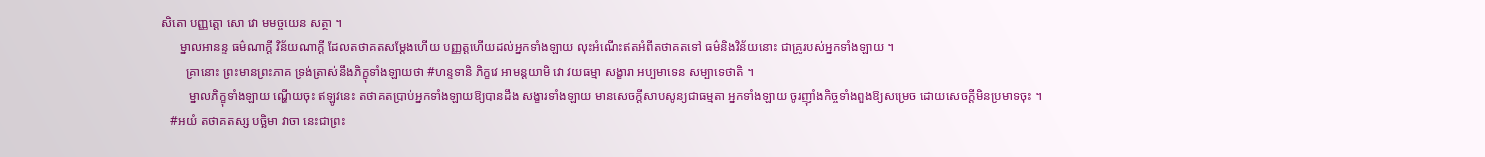សិតោ បញ្ញត្តោ សោ វោ មមច្ចយេន សត្ថា ។
      ម្នាលអានន្ទ ធម៌ណាក្ដី វិន័យណាក្ដី ដែលតថាគតសម្ដែងហើយ បញ្ញត្តហើយដល់អ្នកទាំងឡាយ លុះអំណើះឥតអំពីតថាគតទៅ ធម៌និងវិន័យនោះ ជាគ្រូរបស់អ្នកទាំងឡាយ ។
        គ្រានោះ ព្រះមានព្រះភាគ ទ្រង់ត្រាស់នឹងភិក្ខុទាំងឡាយថា #ហន្ទទានិ ភិក្ខវេ អាមន្តយាមិ វោ វយធម្មា សង្ខារា អប្បមាទេន សម្បាទេថាតិ ។
         ម្នាលភិក្ខុទាំងឡាយ ណ្ហើយចុះ ឥឡូវនេះ តថាគតប្រាប់អ្នកទាំងឡាយឱ្យបានដឹង សង្ខារទាំងឡាយ មានសេចក្ដីសាបសូន្យជាធម្មតា អ្នកទាំងឡាយ ចូរញ៉ាំងកិច្ចទាំងពួងឱ្យសម្រេច ដោយសេចក្ដីមិនប្រមាទចុះ ។
   #អយំ តថាគតស្ស បច្ឆិមា វាចា នេះជាព្រះ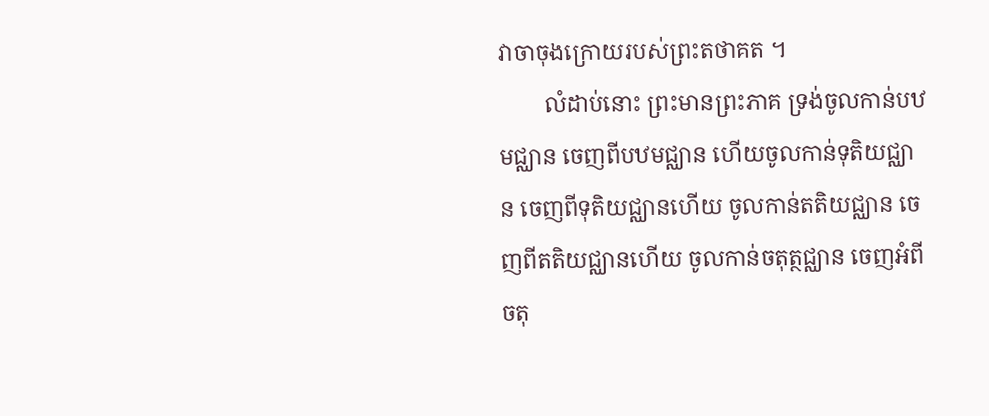វាចាចុងក្រោយរបស់ព្រះតថាគត ។
        លំដាប់នោះ ព្រះមានព្រះភាគ ទ្រង់ចូលកាន់បឋមជ្ឈាន ចេញពីបឋមជ្ឈាន ហើយចូលកាន់ទុតិយជ្ឈាន ចេញពីទុតិយជ្ឈានហើយ ចូលកាន់តតិយជ្ឈាន ចេញពីតតិយជ្ឈានហើយ ចូលកាន់ចតុត្ថជ្ឈាន ចេញអំពីចតុ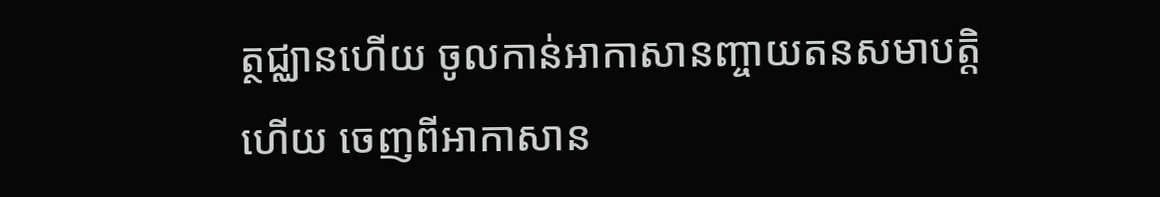ត្ថជ្ឈានហើយ ចូលកាន់អាកាសានញ្ចាយតនសមាបត្តិហើយ ចេញពីអាកាសាន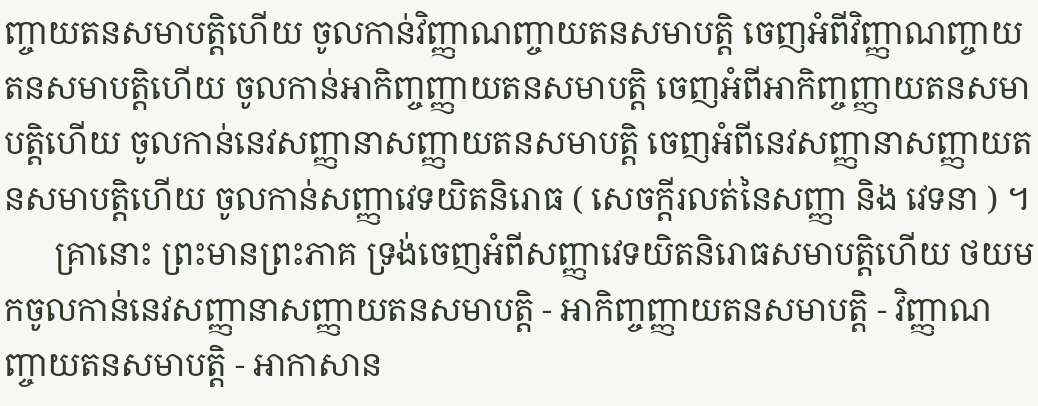ញ្ចាយតនសមាបត្តិហើយ ចូលកាន់វិញ្ញាណញ្ចាយតនសមាបត្តិ ចេញអំពីវិញ្ញាណញ្ចាយតនសមាបត្តិហើយ ចូលកាន់អាកិញ្ចញ្ញាយតនសមាបត្តិ ចេញអំពីអាកិញ្ចញ្ញាយតនសមាបត្តិហើយ ចូលកាន់នេវសញ្ញានាសញ្ញាយតនសមាបត្តិ ចេញអំពីនេវសញ្ញានាសញ្ញាយតនសមាបត្តិហើយ ចូលកាន់សញ្ញាវេទយិតនិរោធ ( សេចក្ដីរលត់នៃសញ្ញា និង វេទនា ) ។
      គ្រានោះ ព្រះមានព្រះភាគ ទ្រង់ចេញអំពីសញ្ញាវេទយិតនិរោធសមាបត្តិហើយ ថយមកចូលកាន់នេវសញ្ញានាសញ្ញាយតនសមាបត្តិ - អាកិញ្ចញ្ញាយតនសមាបត្តិ - វិញ្ញាណញ្ចាយតនសមាបត្តិ - អាកាសាន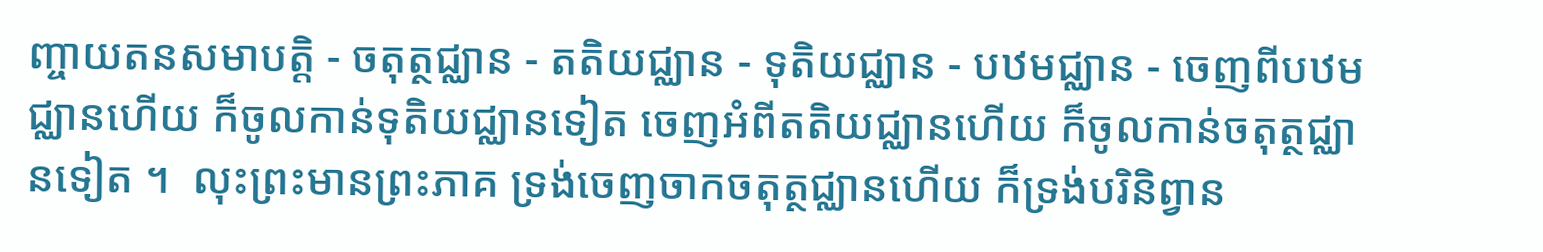ញ្ចាយតនសមាបត្តិ - ចតុត្ថជ្ឈាន - តតិយជ្ឈាន - ទុតិយជ្ឈាន - បឋមជ្ឈាន - ចេញពីបឋមជ្ឈានហើយ ក៏ចូលកាន់ទុតិយជ្ឈានទៀត ចេញអំពីតតិយជ្ឈានហើយ ក៏ចូលកាន់ចតុត្ថជ្ឈានទៀត ។  លុះព្រះមានព្រះភាគ ទ្រង់ចេញចាកចតុត្ថជ្ឈានហើយ ក៏ទ្រង់បរិនិព្វាន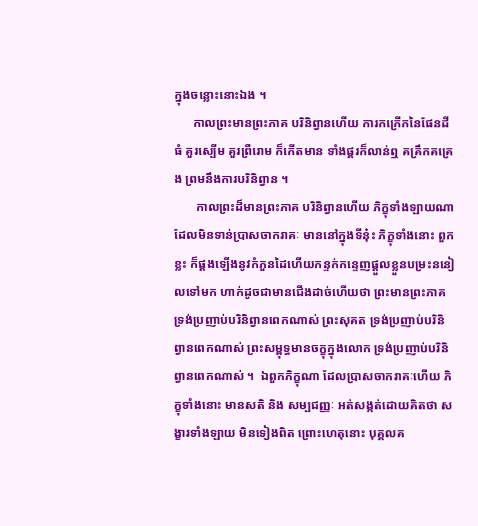ក្នុងចន្លោះនោះឯង ។
      កាលព្រះមានព្រះភាគ បរិនិព្វានហើយ ការកក្រើកនៃផែនដីធំ គួរស្បើម គួរព្រឺរោម ក៏កើតមាន ទាំងផ្គរក៏លាន់ឮ គគ្រឹកគគ្រេង ព្រមនឹងការបរិនិព្វាន ។
       កាលព្រះដ៏មានព្រះភាគ បរិនិព្វានហើយ ភិក្ខុទាំងឡាយណា ដែលមិនទាន់ប្រាសចាករាគៈ មាននៅក្នុងទីនុ៎ះ ភិក្ខុទាំងនោះ ពួកខ្លះ ក៏ផ្គងឡើងនូវកំភួនដៃហើយកន្ទក់កន្ទេញផ្ដួលខ្លួនបម្រះននៀលទៅមក ហាក់ដូចជាមានជើងដាច់ហើយថា ព្រះមានព្រះភាគ ទ្រង់ប្រញាប់បរិនិព្វានពេកណាស់ ព្រះសុគត ទ្រង់ប្រញាប់បរិនិព្វានពេកណាស់ ព្រះសម្ពុទ្ធមានចក្ខុក្នុងលោក ទ្រង់ប្រញាប់បរិនិព្វានពេកណាស់ ។  ឯពួកភិក្ខុណា ដែលប្រាសចាករាគៈហើយ ភិក្ខុទាំងនោះ មានសតិ និង សម្បជញ្ញៈ អត់សង្កត់ដោយគិតថា សង្ខារទាំងឡាយ មិនទៀងពិត ព្រោះហេតុនោះ បុគ្គលគ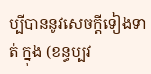ប្បីបាននូវសេចក្ដីទៀងទាត់ ក្នុង (ខន្ធប្បវ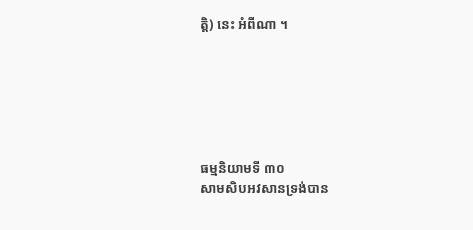ត្តិ) នេះ អំពីណា ។






ធម្មនិយាមទី ៣០
សាមសិបអវសានទ្រង់បាន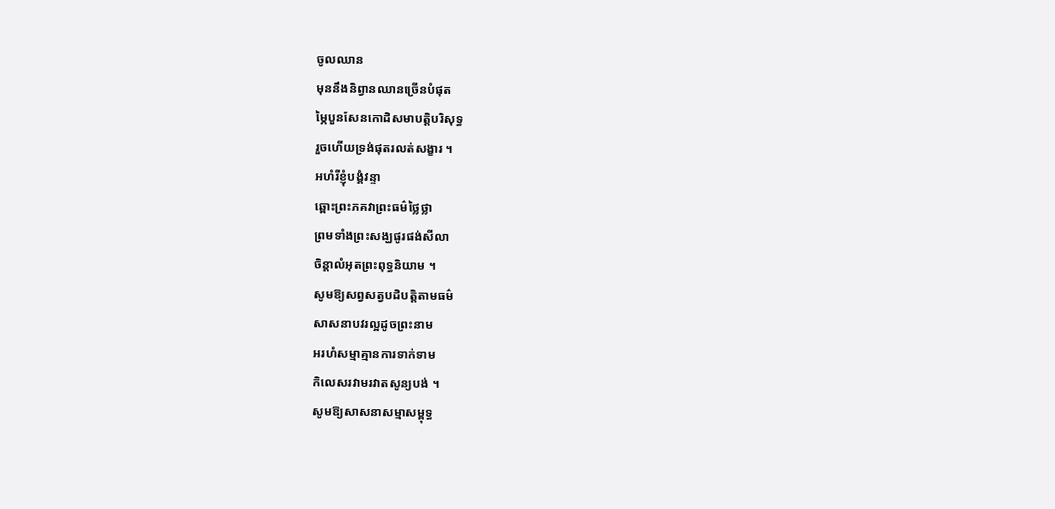ចូលឈាន
មុននឹងនិព្វានឈានច្រើនបំផុត
ម្ភៃបួនសែនកោដិសមាបត្តិបរិសុទ្ធ
រួចហើយទ្រង់ផុតរលត់សង្ខារ ។
អហំរីខ្ញុំបង្គំវន្ទា
ឆ្ពោះព្រះភគវាព្រះធម៌ថ្លៃថ្លា
ព្រមទាំងព្រះសង្ឃផូរផង់សីលា
ចិន្តាលំអុតព្រះពុទ្ធនិយាម ។
សូមឱ្យសព្វសត្វបដិបត្តិតាមធម៌
សាសនាបវរល្អដូចព្រះនាម
អរហំសម្មាគ្មានការទាក់ទាម
កិលេសរវាមរវាតសូន្យបង់ ។
សូមឱ្យសាសនាសម្មាសម្ពុទ្ធ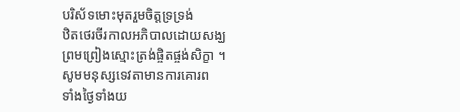បរិស័ទមោះមុតរួមចិត្តទ្រទ្រង់
ឋិតថេរចីរកាលអភិបាលដោយសង្ឃ
ព្រមព្រៀងស្មោះត្រង់ផ្ចិតផ្ចង់សិក្ខា ។
សូមមនុស្សទេវតាមានការគោរព
ទាំងថ្ងៃទាំងយ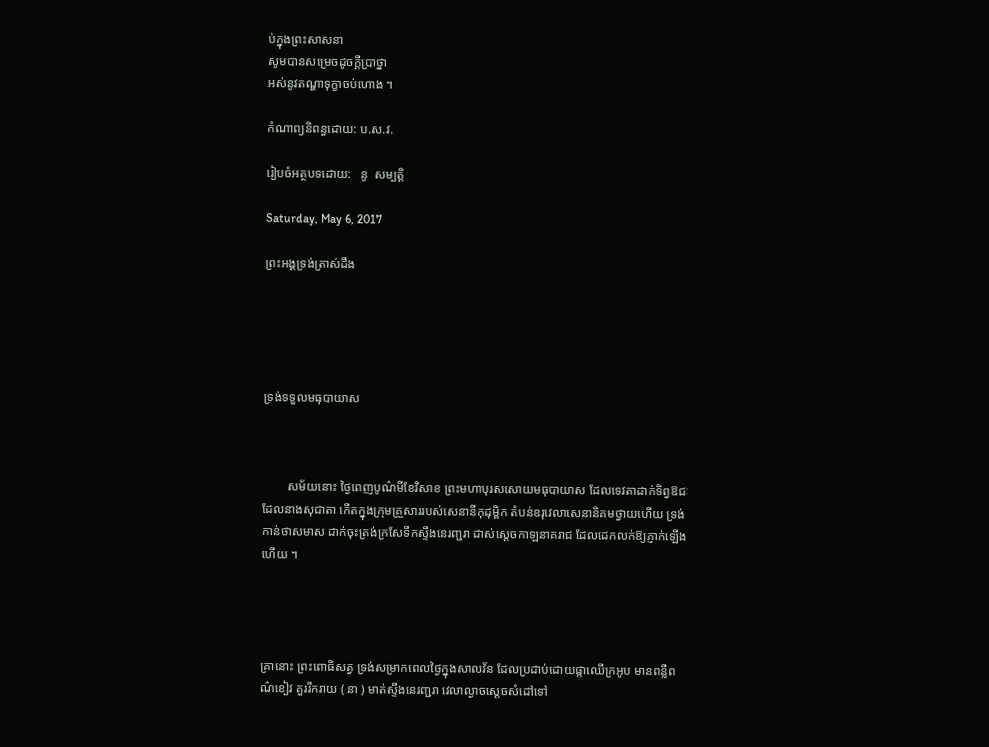ប់ក្នុងព្រះសាសនា
សូមបានសម្រេចដូចក្ដីប្រាថ្នា
អស់នូវតណ្ហាទុក្ខាចប់ហោង ។

កំណាព្យនិពន្ធដោយ: ប.ស.វ.

រៀបចំអត្ថបទដោយ:   នូ  សម្បត្តិ

Saturday, May 6, 2017

ព្រះអង្គទ្រង់ត្រាស់ដឹង





ទ្រង់ទទួលមធុបាយាស



        សម័យនោះ ថ្ងៃពេញបូណ៌មីខែវិសាខ ព្រះមហាបុរសសោយមធុបាយាស ដែលទេវតាដាក់ទិព្វឱជៈ ដែលនាងសុជាតា កើតក្នុងក្រុមគ្រួសាររបស់សេនានីកុដុម្ពិក តំបន់ឧរុវេលាសេនានិគមថ្វាយហើយ ទ្រង់កាន់ថាសមាស ដាក់ចុះត្រង់ក្រសែទឹកស្ទឹងនេរញ្ជរា ដាស់ស្ដេចកាឡនាគរាជ ដែលដេកលក់ឱ្យភ្ញាក់ឡើងហើយ ។




គ្រានោះ ព្រះពោធិសត្វ ទ្រង់សម្រាកពេលថ្ងៃក្នុងសាលវ័ន ដែលប្រដាប់ដោយផ្កាឈើក្រអូប មានពន្លឺពណ៌ខៀវ គួររីករាយ ( នា ) មាត់ស្ទឹងនេរញ្ជរា វេលាល្ងាចស្ដេចសំដៅទៅ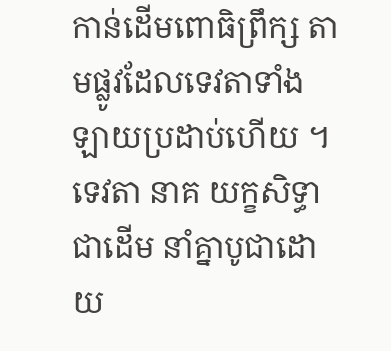កាន់ដើមពោធិព្រឹក្ស តាមផ្លូវដែលទេវតាទាំងឡាយប្រដាប់ហើយ ។    ទេវតា នាគ យក្ខសិទ្ធាជាដើម នាំគ្នាបូជាដោយ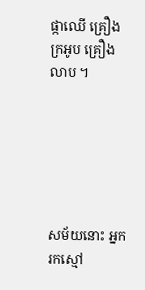ផ្កាឈើ គ្រឿងក្រអូប គ្រឿងលាប ។






សម័យនោះ អ្នករកស្មៅ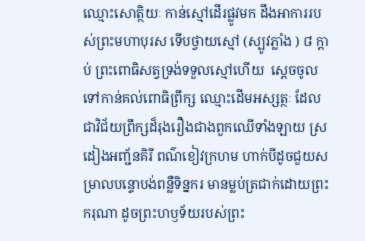ឈ្មោះសោត្ថិយៈ កាន់ស្មៅដើរផ្លូវមក ដឹងអាការរបស់ព្រះមហាបុរស ទើបថ្វាយស្មៅ (ស្បូវភ្លាំង ) ៨ ក្ដាប់ ព្រះពោធិសត្វទ្រង់ទទួលស្មៅហើយ  ស្ដេចចូលទៅកាន់គល់ពោធិព្រឹក្ស ឈ្មោះដើមអស្សត្ថៈ ដែលជាវិជ័យព្រឹក្សដ៏រុងរឿងជាងពួកឈើទាំងឡាយ ស្រដៀងអញ្ជ័នគិរី ពណ៌ខៀវក្រហម ហាក់បីដូចជួយសម្រាលបន្ទោបង់ពន្លឺទិន្នករ មានម្លប់ត្រជាក់ដោយព្រះករុណា ដូចព្រះហឫទ័យរបស់ព្រះ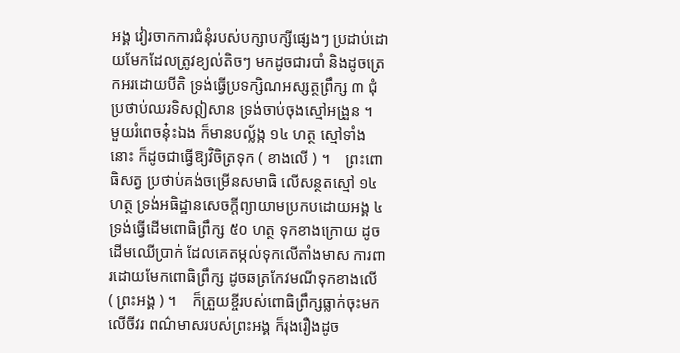អង្គ វៀរចាកការជំនុំរបស់បក្សាបក្សីផ្សេងៗ ប្រដាប់ដោយមែកដែលត្រូវខ្យល់តិចៗ មកដូចជារបាំ និងដូចត្រេកអរដោយបីតិ ទ្រង់ធ្វើប្រទក្សិណអស្សត្ថព្រឹក្ស ៣ ជុំ ប្រថាប់ឈរទិសឦសាន ទ្រង់ចាប់ចុងស្មៅអង្រួន ។     មួយរំពេចនុ៎ះឯង ក៏មានបល្ល័ង្ក ១៤ ហត្ថ ស្មៅទាំងនោះ ក៏ដូចជាធ្វើឱ្យវិចិត្រទុក ( ខាងលើ ) ។    ព្រះពោធិសត្វ ប្រថាប់គង់ចម្រើនសមាធិ លើសន្ថតស្មៅ ១៤ ហត្ថ ទ្រង់អធិដ្ឋានសេចក្ដីព្យាយាមប្រកបដោយអង្គ ៤ ទ្រង់ធ្វើដើមពោធិព្រឹក្ស ៥០ ហត្ថ ទុកខាងក្រោយ ដូចដើមឈើប្រាក់ ដែលគេតម្កល់ទុកលើតាំងមាស ការពារដោយមែកពោធិព្រឹក្ស ដូចឆត្រកែវមណីទុកខាងលើ ( ព្រះអង្គ ) ។    ក៏ត្រួយខ្ចីរបស់ពោធិព្រឹក្សធ្លាក់ចុះមកលើចីវរ ពណ៌មាសរបស់ព្រះអង្គ ក៏រុងរឿងដូច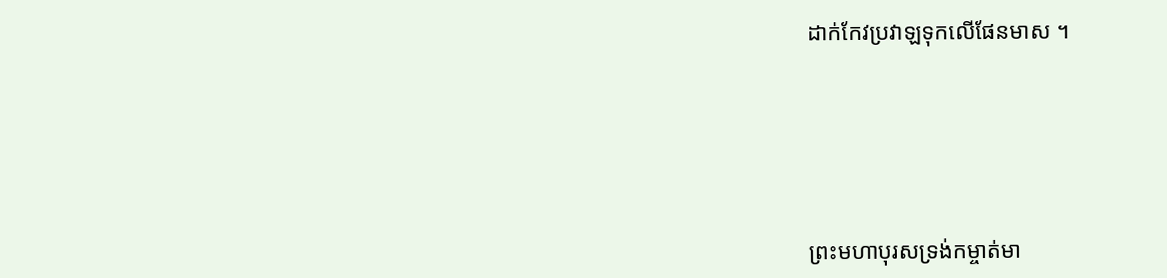ដាក់កែវប្រវាឡទុកលើផែនមាស ។






ព្រះមហាបុរសទ្រង់កម្ចាត់មា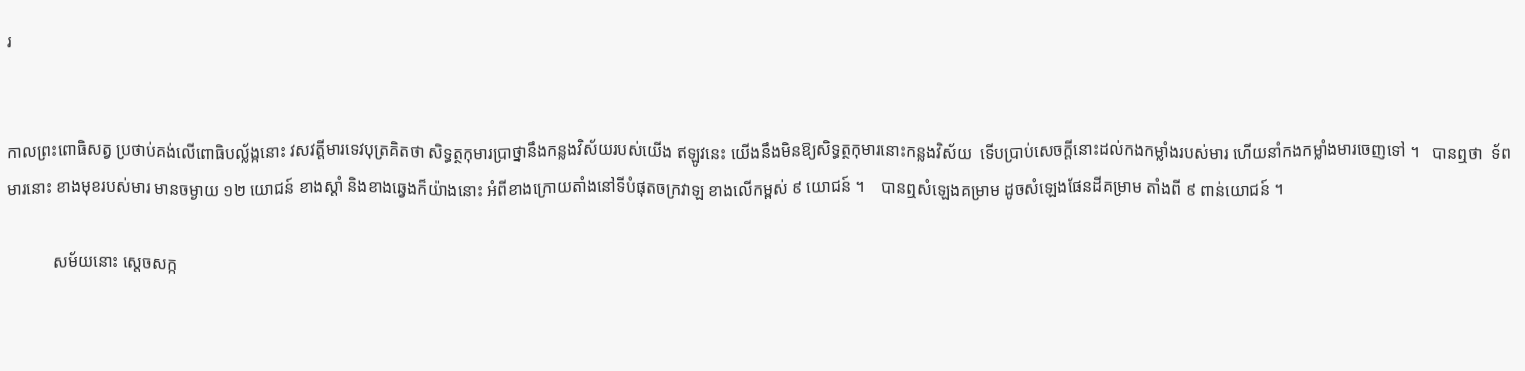រ


កាលព្រះពោធិសត្វ ប្រថាប់គង់លើពោធិបល្ល័ង្កនោះ វសវត្តីមារទេវបុត្រគិតថា សិទ្ធត្ថកុមារប្រាថ្នានឹងកន្លងវិស័យរបស់យើង ឥឡូវនេះ យើងនឹងមិនឱ្យសិទ្ធត្ថកុមារនោះកន្លងវិស័យ  ទើបប្រាប់សេចក្ដីនោះដល់កងកម្លាំងរបស់មារ ហើយនាំកងកម្លាំងមារចេញទៅ ។   បានឮថា  ទ័ពមារនោះ ខាងមុខរបស់មារ មានចម្ងាយ ១២ យោជន៍ ខាងស្ដាំ និងខាងឆ្វេងក៏យ៉ាងនោះ អំពីខាងក្រោយតាំងនៅទីបំផុតចក្រវាឡ ខាងលើកម្ពស់ ៩ យោជន៍ ។    បានឮសំឡេងគម្រាម ដូចសំឡេងផែនដីគម្រាម តាំងពី ៩ ពាន់យោជន៍ ។

           សម័យនោះ ស្ដេចសក្ក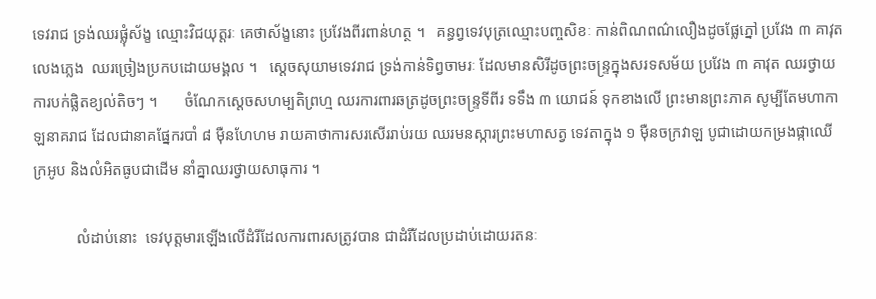ទេវរាជ ទ្រង់ឈរផ្លុំស័ង្ខ ឈ្មោះវិជយុត្តរៈ គេថាស័ង្ខនោះ ប្រវែងពីរពាន់ហត្ថ ។   គន្ធព្វទេវបុត្រឈ្មោះបញ្ចសិខៈ កាន់ពិណពណ៌លឿងដូចផ្លែភ្នៅ ប្រវែង ៣ គាវុតលេងភ្លេង  ឈរច្រៀងប្រកបដោយមង្គល ។   ស្ដេចសុយាមទេវរាជ ទ្រង់កាន់ទិព្វចាមរៈ ដែលមានសិរីដូចព្រះចន្ទ្រក្នុងសរទសម័យ ប្រវែង ៣ គាវុត ឈរថ្វាយការបក់ផ្លិតខ្យល់តិចៗ ។       ចំណែកស្ដេចសហម្បតិព្រហ្ម ឈរការពារឆត្រដូចព្រះចន្ទ្រទីពីរ ទទឹង ៣ យោជន៍ ទុកខាងលើ ព្រះមានព្រះភាគ សូម្បីតែមហាកាឡនាគរាជ ដែលជានាគផ្នែករបាំ ៨ ម៉ឺនហែហម រាយគាថាការសរសើររាប់រយ ឈរមនស្ការព្រះមហាសត្វ ទេវតាក្នុង ១ ម៉ឺនចក្រវាឡ បូជាដោយកម្រងផ្កាឈើក្រអូប និងលំអិតធូបជាដើម នាំគ្នាឈរថ្វាយសាធុការ ។

           លំដាប់នោះ  ទេវបុត្តមារឡើងលើដំរីដែលការពារសត្រូវបាន ជាដំរីដែលប្រដាប់ដោយរតនៈ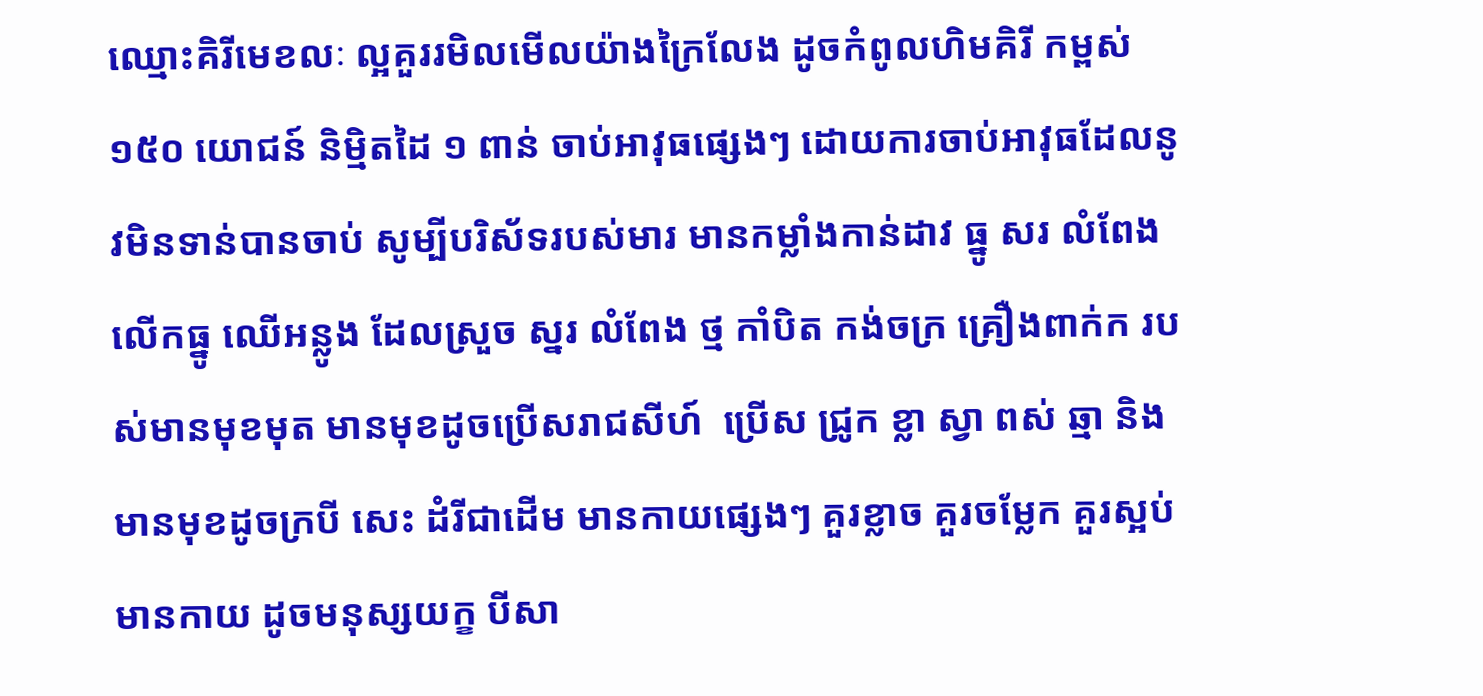ឈ្មោះគិរីមេខលៈ ល្អគួររមិលមើលយ៉ាងក្រៃលែង ដូចកំពូលហិមគិរី កម្ពស់ ១៥០ យោជន៍ និម្មិតដៃ ១ ពាន់ ចាប់អាវុធផ្សេងៗ ដោយការចាប់អាវុធដែលនូវមិនទាន់បានចាប់ សូម្បីបរិស័ទរបស់មារ មានកម្លាំងកាន់ដាវ ធ្នូ សរ លំពែង លើកធ្នូ ឈើអន្លូង ដែលស្រួច ស្នរ លំពែង ថ្ម កាំបិត កង់ចក្រ គ្រឿងពាក់ក របស់មានមុខមុត មានមុខដូចប្រើសរាជសីហ៍  ប្រើស ជ្រូក ខ្លា ស្វា ពស់ ឆ្មា និងមានមុខដូចក្របី សេះ ដំរីជាដើម មានកាយផ្សេងៗ គួរខ្លាច គួរចម្លែក គួរស្អប់ មានកាយ ដូចមនុស្សយក្ខ បីសា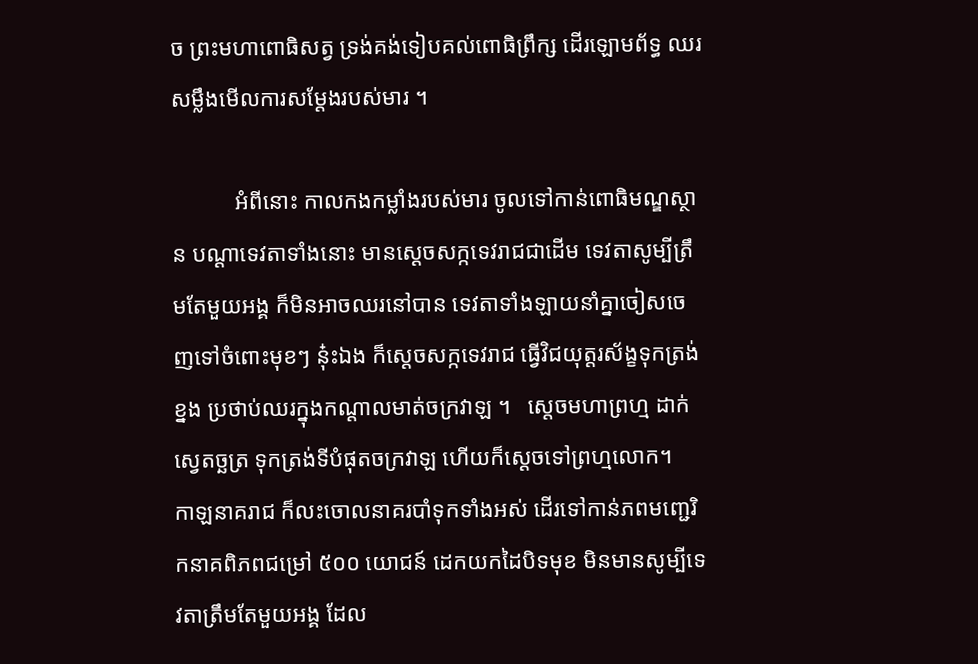ច ព្រះមហាពោធិសត្វ ទ្រង់គង់ទៀបគល់ពោធិព្រឹក្ស ដើរឡោមព័ទ្ធ ឈរសម្លឹងមើលការសម្ដែងរបស់មារ ។

           អំពីនោះ កាលកងកម្លាំងរបស់មារ ចូលទៅកាន់ពោធិមណ្ឌស្ថាន បណ្ដាទេវតាទាំងនោះ មានស្ដេចសក្កទេវរាជជាដើម ទេវតាសូម្បីត្រឹមតែមួយអង្គ ក៏មិនអាចឈរនៅបាន ទេវតាទាំងឡាយនាំគ្នាចៀសចេញទៅចំពោះមុខៗ នុ៎ះឯង ក៏ស្ដេចសក្កទេវរាជ ធ្វើវិជយុត្តរស័ង្ខទុកត្រង់ខ្នង ប្រថាប់ឈរក្នុងកណ្ដាលមាត់ចក្រវាឡ ។   ស្ដេចមហាព្រហ្ម ដាក់ស្វេតច្ឆត្រ ទុកត្រង់ទីបំផុតចក្រវាឡ ហើយក៏ស្ដេចទៅព្រហ្មលោក។     កាឡនាគរាជ ក៏លះចោលនាគរបាំទុកទាំងអស់ ដើរទៅកាន់ភពមញ្ជេរិកនាគពិភពជម្រៅ ៥០០ យោជន៍ ដេកយកដៃបិទមុខ មិនមានសូម្បីទេវតាត្រឹមតែមួយអង្គ ដែល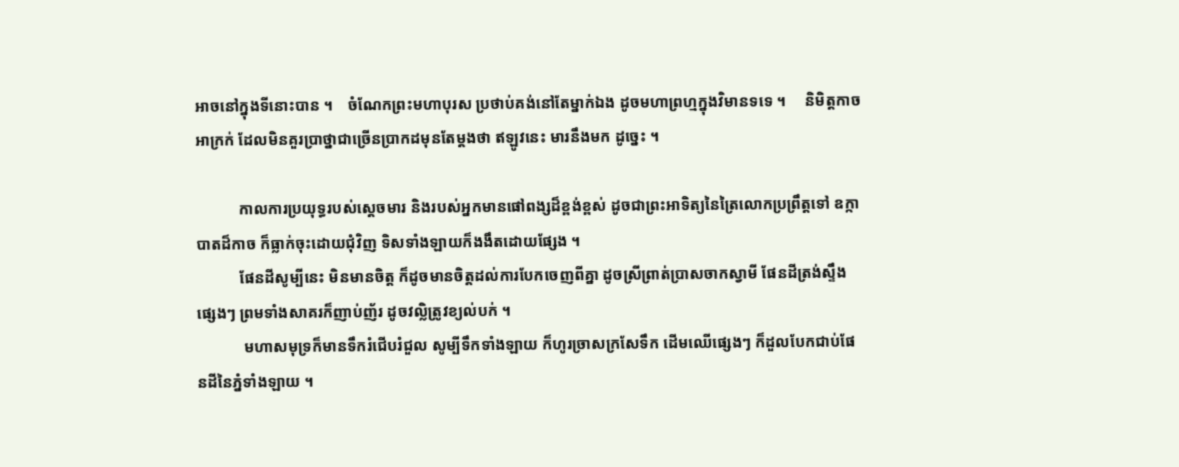អាចនៅក្នុងទីនោះបាន ។    ចំណែកព្រះមហាបុរស ប្រថាប់គង់នៅតែម្នាក់ឯង ដូចមហាព្រហ្មក្នុងវិមានទទេ ។     និមិត្តកាចអាក្រក់ ដែលមិនគួរប្រាថ្នាជាច្រើនប្រាកដមុនតែម្ដងថា ឥឡូវនេះ មារនឹងមក ដូច្នេះ ។

           កាលការប្រយុទ្ធរបស់ស្ដេចមារ និងរបស់អ្នកមានផៅពង្សដ៏ខ្ពង់ខ្ពស់ ដូចជាព្រះអាទិត្យនៃត្រៃលោកប្រព្រឹត្តទៅ ឧក្កាបាតដ៏កាច ក៏ធ្លាក់ចុះដោយជុំវិញ ទិសទាំងឡាយក៏ងងឹតដោយផ្សែង ។
           ផែនដីសូម្បីនេះ មិនមានចិត្ត ក៏ដូចមានចិត្តដល់ការបែកចេញពីគ្នា ដូចស្រីព្រាត់ប្រាសចាកស្វាមី ផែនដីត្រង់ស្ទឹងផ្សេងៗ ព្រមទាំងសាគរក៏ញាប់ញ័រ ដូចវល្លិត្រូវខ្យល់បក់ ។
            មហាសមុទ្រក៏មានទឹករំជើបរំជួល សូម្បីទឹកទាំងឡាយ ក៏ហូរច្រាសក្រសែទឹក ដើមឈើផ្សេងៗ ក៏ដួលបែកជាប់ផែនដីនៃភ្នំទាំងឡាយ ។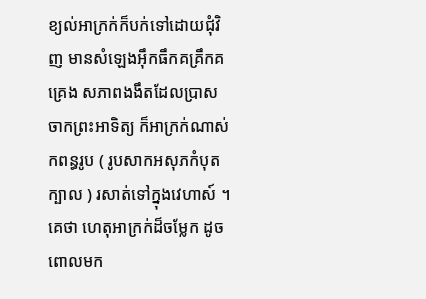ខ្យល់អាក្រក់ក៏បក់ទៅដោយជុំវិញ មានសំឡេងអ៊ឹកធឹកគគ្រឹកគគ្រេង សភាពងងឹតដែលប្រាសចាកព្រះអាទិត្យ ក៏អាក្រក់ណាស់ កពន្ធរូប ( រូបសាកអសុភកំបុតក្បាល ) រសាត់ទៅក្នុងវេហាស៍ ។    គេថា ហេតុអាក្រក់ដ៏ចម្លែក ដូចពោលមក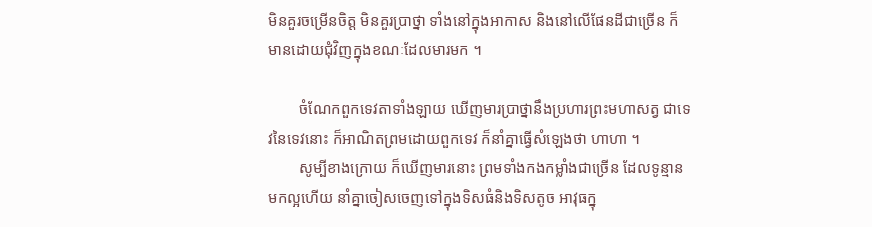មិនគួរចម្រើនចិត្ត មិនគួរប្រាថ្នា ទាំងនៅក្នុងអាកាស និងនៅលើផែនដីជាច្រើន ក៏មានដោយជុំវិញក្នុងខណៈដែលមារមក ។

        ចំណែកពួកទេវតាទាំងឡាយ ឃើញមារប្រាថ្នានឹងប្រហារព្រះមហាសត្វ ជាទេវនៃទេវនោះ ក៏អាណិតព្រមដោយពួកទេវ ក៏នាំគ្នាធ្វើសំឡេងថា ហាហា ។
        សូម្បីខាងក្រោយ ក៏ឃើញមារនោះ ព្រមទាំងកងកម្លាំងជាច្រើន ដែលទូន្មានមកល្អហើយ នាំគ្នាចៀសចេញទៅក្នុងទិសធំនិងទិសតូច អាវុធក្នុ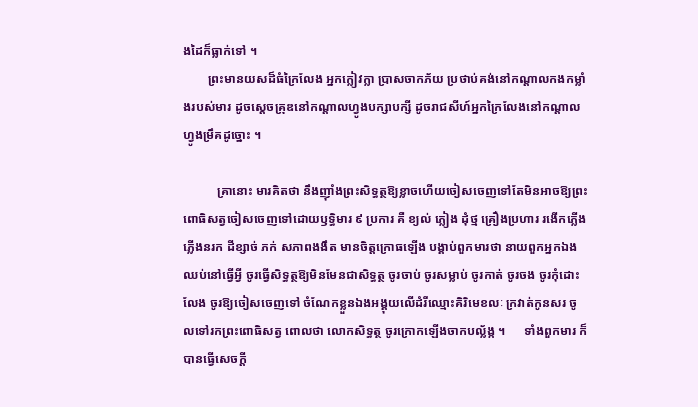ងដៃក៏ធ្លាក់ទៅ ។
        ព្រះមានយសដ៏ធំក្រៃលែង អ្នកក្លៀវក្លា ប្រាសចាកភ័យ ប្រថាប់គង់នៅកណ្ដាលកងកម្លាំងរបស់មារ ដូចស្ដេចគ្រុឌនៅកណ្ដាលហ្វូងបក្សាបក្សី ដូចរាជសីហ៍អ្នកក្រៃលែងនៅកណ្ដាលហ្វូងម្រឹគដូច្នោះ ។

           គ្រានោះ មារគិតថា នឹងញ៉ាំងព្រះសិទ្ធត្ថឱ្យខ្លាចហើយចៀសចេញទៅតែមិនអាចឱ្យព្រះពោធិសត្វចៀសចេញទៅដោយឫទ្ធិមារ ៩ ប្រការ គឺ ខ្យល់ ភ្លៀង ដុំថ្ម គ្រឿងប្រហារ រងើកភ្លើង ភ្លើងនរក ដីខ្សាច់ ភក់ សភាពងងឹត មានចិត្តក្រោធឡើង បង្គាប់ពួកមារថា នាយពួកអ្នកឯងឈប់នៅធ្វើអ្វី ចូរធ្វើសិទ្ធត្ថឱ្យមិនមែនជាសិទ្ធត្ថ ចូរចាប់ ចូរសម្លាប់ ចូរកាត់ ចូរចង ចូរកុំដោះលែង ចូរឱ្យចៀសចេញទៅ ចំណែកខ្លួនឯងអង្គុយលើដំរីឈ្មោះគិរិមេខលៈ ក្រវាត់កូនសរ ចូលទៅរកព្រះពោធិសត្វ ពោលថា លោកសិទ្ធត្ថ ចូរក្រោកឡើងចាកបល្ល័ង្ក ។      ទាំងពួកមារ ក៏បានធ្វើសេចក្ដី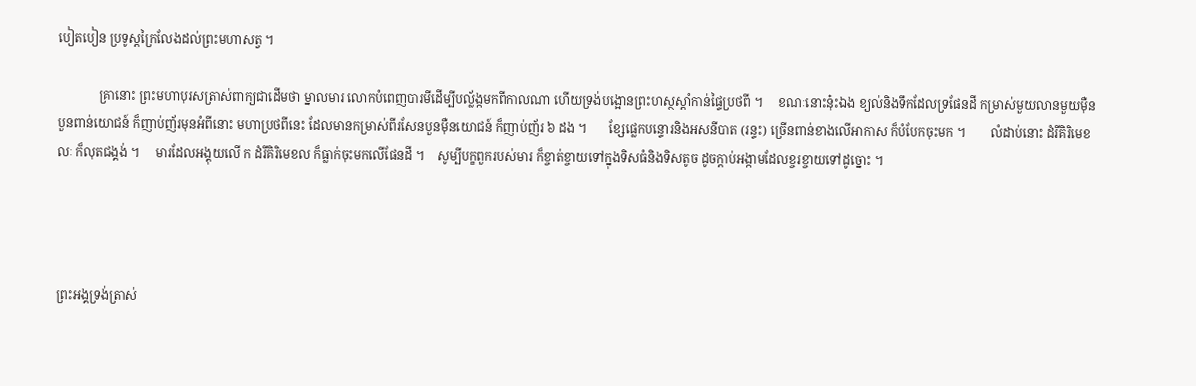បៀតបៀន ប្រទូស្ដក្រៃលែងដល់ព្រះមហាសត្វ ។

             គ្រានោះ ព្រះមហាបុរសត្រាស់ពាក្យជាដើមថា ម្នាលមារ លោកបំពេញបារមីដើម្បីបល្ល័ង្កមកពីកាលណា ហើយទ្រង់បង្អោនព្រះហស្ថស្ដាំកាន់ផ្ទៃប្រថពី ។     ខណៈនោះនុ៎ះឯង ខ្យល់និងទឹកដែលទ្រផែនដី កម្រាស់មួយលានមួយម៉ឺនបួនពាន់យោជន៍ ក៏ញាប់ញ័រមុនអំពីនោះ មហាប្រថពីនេះ ដែលមានកម្រាស់ពីរសែនបួនម៉ឺនយោជន៍ ក៏ញាប់ញ័រ ៦ ដង ។       ខ្សែផ្លេកបន្ទោរនិងអសនីបាត (រន្ទះ) ច្រើនពាន់ខាងលើអាកាស ក៏បំបែកចុះមក ។        លំដាប់នោះ ដំរីគិរិមេខលៈ ក៏លុតជង្គង់ ។     មារដែលអង្គុយលើ ក ដំរីគិរិមេខល ក៏ធ្លាក់ចុះមកលើផែនដី ។    សូម្បីបក្ខពួករបស់មារ ក៏ខ្ចាត់ខ្ចាយទៅក្នុងទិសធំនិងទិសតូច ដូចក្ដាប់អង្កាមដែលខ្ចរខ្ចាយទៅដូច្នោះ ។




ព្រះអង្គទ្រង់ត្រាស់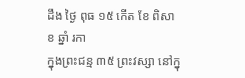ដឹង ថ្ងៃ ពុធ ១៥ កើត ខែ ពិសាខ ឆ្នាំ រកា
ក្នុងព្រះជន្ម ៣៥ ព្រះវស្សា នៅក្នុ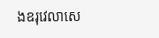ងឧរុវេលាសេ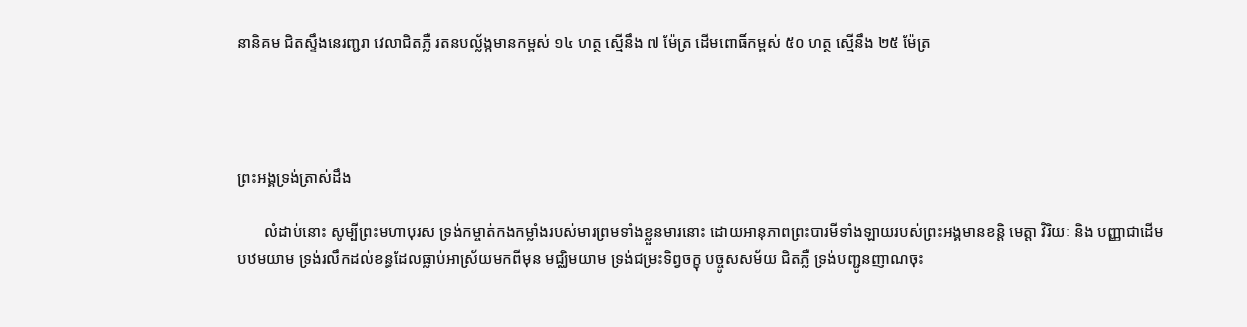នានិគម ជិតស្ទឹងនេរញ្ជរា វេលាជិតភ្លឺ រតនបល្ល័ង្កមានកម្ពស់ ១៤ ហត្ថ ស្មើនឹង ៧ ម៉ែត្រ ដើមពោធិ៍កម្ពស់ ៥០ ហត្ថ ស្មើនឹង ២៥ ម៉ែត្រ




ព្រះអង្គទ្រង់ត្រាស់ដឹង

       លំដាប់នោះ សូម្បីព្រះមហាបុរស ទ្រង់កម្ចាត់កងកម្លាំងរបស់មារព្រមទាំងខ្លួនមារនោះ ដោយអានុភាពព្រះបារមីទាំងឡាយរបស់ព្រះអង្គមានខន្តិ មេត្តា វិរិយៈ និង បញ្ញាជាដើម បឋមយាម ទ្រង់រលឹកដល់ខន្ធដែលធ្លាប់អាស្រ័យមកពីមុន មជ្ឈិមយាម ទ្រង់ជម្រះទិព្វចក្ខុ បច្ចូសសម័យ ជិតភ្លឺ ទ្រង់បញ្ជូនញាណចុះ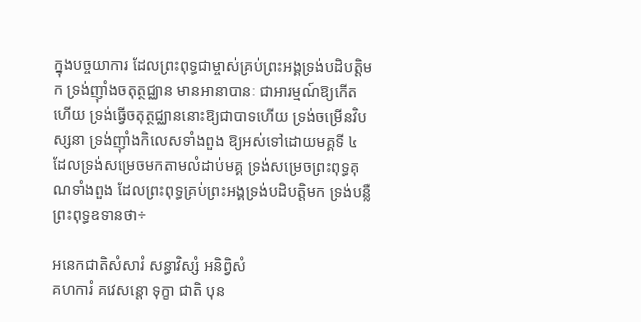ក្នុងបច្ចយាការ ដែលព្រះពុទ្ធជាម្ចាស់គ្រប់ព្រះអង្គទ្រង់បដិបត្តិមក ទ្រង់ញ៉ាំងចតុត្ថជ្ឈាន មានអានាបានៈ ជាអារម្មណ៍ឱ្យកើតហើយ ទ្រង់ធ្វើចតុត្ថជ្ឈាននោះឱ្យជាបាទហើយ ទ្រង់ចម្រើនវិបស្សនា ទ្រង់ញ៉ាំងកិលេសទាំងពួង ឱ្យអស់ទៅដោយមគ្គទី ៤ ដែលទ្រង់សម្រេចមកតាមលំដាប់មគ្គ ទ្រង់សម្រេចព្រះពុទ្ធគុណទាំងពួង ដែលព្រះពុទ្ធគ្រប់ព្រះអង្គទ្រង់បដិបត្តិមក ទ្រង់បន្លឺព្រះពុទ្ធឧទានថា÷

អនេកជាតិសំសារំ សន្ធាវិស្សំ អនិព្វិសំ
គហការំ គវេសន្តោ ទុក្ខា ជាតិ បុន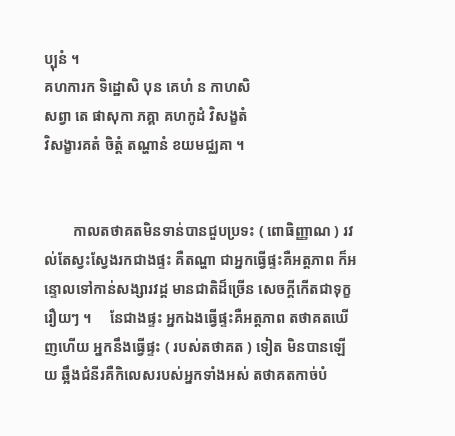ប្បុនំ ។
គហការក ទិដ្ឋោសិ បុន គេហំ ន កាហសិ
សព្វា តេ ផាសុកា ភគ្គា គហកូដំ វិសង្ខតំ
វិសង្ខារគតំ ចិត្តំ តណ្ហានំ ខយមជ្ឈគា ។


        កាលតថាគតមិនទាន់បានជួបប្រទះ ( ពោធិញ្ញាណ ) រវល់តែស្វះស្វែងរកជាងផ្ទះ គឺតណ្ហា ជាអ្នកធ្វើផ្ទះគឺអត្តភាព ក៏អន្ទោលទៅកាន់សង្សារវដ្ដ មានជាតិដ៏ច្រើន សេចក្ដីកើតជាទុក្ខរឿយៗ ។     នែជាងផ្ទះ អ្នកឯងធ្វើផ្ទះគឺអត្តភាព តថាគតឃើញហើយ អ្នកនឹងធ្វើផ្ទះ ( របស់តថាគត ) ទៀត មិនបានឡើយ ឆ្អឹងជំនីរគឺកិលេសរបស់អ្នកទាំងអស់ តថាគតកាច់បំ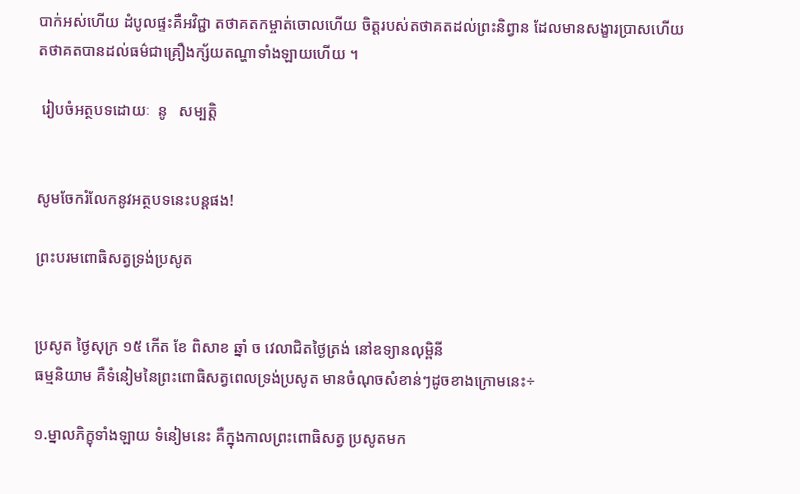បាក់អស់ហើយ ដំបូលផ្ទះគឺអវិជ្ជា តថាគតកម្ចាត់ចោលហើយ ចិត្តរបស់តថាគតដល់ព្រះនិព្វាន ដែលមានសង្ខារប្រាសហើយ តថាគតបានដល់ធម៌ជាគ្រឿងក្ស័យតណ្ហាទាំងឡាយហើយ ។

 រៀបចំអត្ថបទដោយៈ  នូ   សម្បត្តិ


សូមចែករំលែកនូវអត្ថបទនេះបន្តផង!

ព្រះបរមពោធិសត្វទ្រង់ប្រសូត


ប្រសូត ថ្ងៃសុក្រ ១៥ កើត ខែ ពិសាខ ឆ្នាំ ច វេលាជិតថ្ងៃត្រង់ នៅឧទ្យានលុម្ពិនី
ធម្មនិយាម គឺទំនៀមនៃព្រះពោធិសត្វពេលទ្រង់ប្រសូត មានចំណុចសំខាន់ៗដូចខាងក្រោមនេះ÷

១.ម្នាលភិក្ខុទាំងឡាយ ទំនៀមនេះ គឺក្នុងកាលព្រះពោធិសត្វ ប្រសូតមក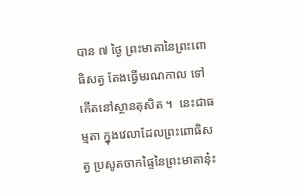បាន ៧ ថ្ងៃ ព្រះមាតានៃព្រះពោធិសត្វ តែងធ្វើមរណកាល ទៅកើតនៅស្ថានតុសិត ។  នេះជាធម្មតា ក្នុងវេលាដែលព្រះពោធិសត្វ ប្រសូតចាកផ្ទៃនៃព្រះមាតានុ៎ះ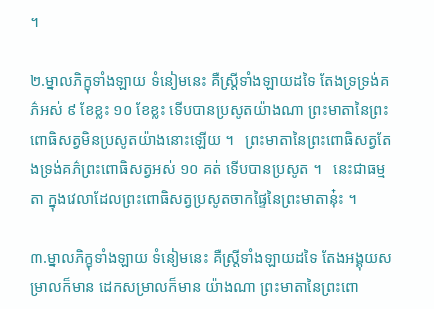។

២.ម្នាលភិក្ខុទាំងឡាយ ទំនៀមនេះ គឺស្ត្រីទាំងឡាយដទៃ តែងទ្រទ្រង់គភ៌អស់ ៩ ខែខ្លះ ១០ ខែខ្លះ ទើបបានប្រសូតយ៉ាងណា ព្រះមាតានៃព្រះពោធិសត្វមិនប្រសូតយ៉ាងនោះឡើយ ។   ព្រះមាតានៃព្រះពោធិសត្វតែងទ្រង់គភ៌ព្រះពោធិសត្វអស់ ១០ គត់ ទើបបានប្រសូត ។   នេះជាធម្មតា ក្នុងវេលាដែលព្រះពោធិសត្វប្រសូតចាកផ្ទៃនៃព្រះមាតានុ៎ះ ។

៣.ម្នាលភិក្ខុទាំងឡាយ ទំនៀមនេះ គឺស្ត្រីទាំងឡាយដទៃ តែងអង្គុយសម្រាលក៏មាន ដេកសម្រាលក៏មាន យ៉ាងណា ព្រះមាតានៃព្រះពោ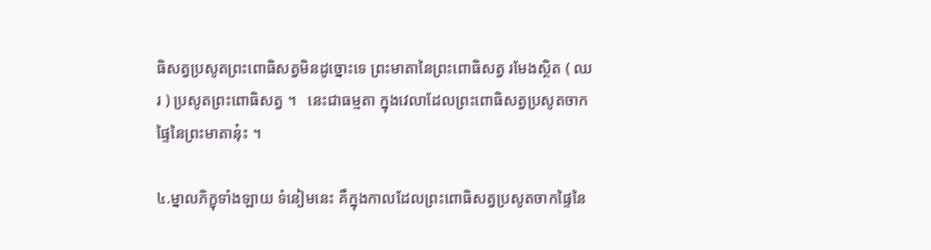ធិសត្វប្រសូតព្រះពោធិសត្វមិនដូច្នោះទេ ព្រះមាតានៃព្រះពោធិសត្វ រមែងស្ថិត ( ឈរ ) ប្រសូតព្រះពោធិសត្វ ។   នេះជាធម្មតា ក្នុងវេលាដែលព្រះពោធិសត្វប្រសូតចាកផ្ទៃនៃព្រះមាតានុ៎ះ ។

៤.ម្នាលភិក្ខុទាំងឡាយ ទំនៀមនេះ គឺក្នុងកាលដែលព្រះពោធិសត្វប្រសូតចាកផ្ទៃនៃ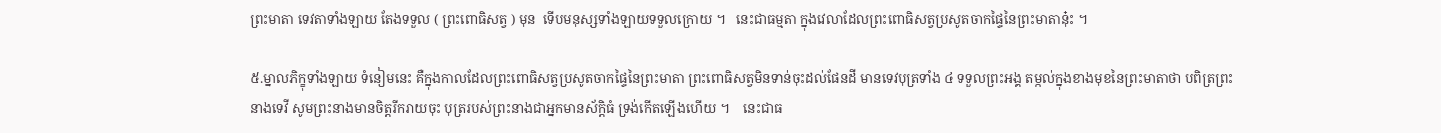ព្រះមាតា ទេវតាទាំងឡាយ តែងទទួល ( ព្រះពោធិសត្វ ) មុន  ទើបមនុស្សទាំងឡាយទទួលក្រោយ ។   នេះជាធម្មតា ក្នុងវេលាដែលព្រះពោធិសត្វប្រសូតចាកផ្ទៃនៃព្រះមាតានុ៎ះ ។

៥.ម្នាលភិក្ខុទាំងឡាយ ទំនៀមនេះ គឺក្នុងកាលដែលព្រះពោធិសត្វប្រសូតចាកផ្ទៃនៃព្រះមាតា ព្រះពោធិសត្វមិនទាន់ចុះដល់ផែនដី មានទេវបុត្រទាំង ៤ ទទួលព្រះអង្គ តម្កល់ក្នុងខាងមុខនៃព្រះមាតាថា បពិត្រព្រះនាងទេវី សូមព្រះនាងមានចិត្តរីករាយចុះ បុត្ររបស់ព្រះនាងជាអ្នកមានស័ក្ដិធំ ទ្រង់កើតឡើងហើយ ។    នេះជាធ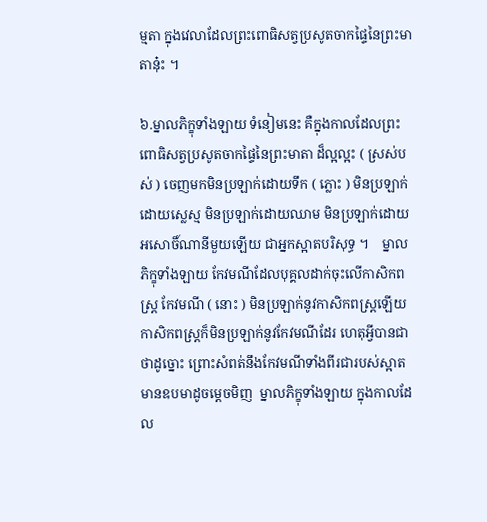ម្មតា ក្នុងវេលាដែលព្រះពោធិសត្វប្រសូតចាកផ្ទៃនៃព្រះមាតានុ៎ះ ។

៦.ម្នាលភិក្ខុទាំងឡាយ ទំនៀមនេះ គឺក្នុងកាលដែលព្រះពោធិសត្វប្រសូតចាកផ្ទៃនៃព្រះមាតា ដ៏ល្អល្អះ ( ស្រស់បស់ ) ចេញមកមិនប្រឡាក់ដោយទឹក ( ភ្លោះ ) មិនប្រឡាក់ដោយស្លេស្ម មិនប្រឡាក់ដោយឈាម មិនប្រឡាក់ដោយអសោចិ៍ណានីមួយឡើយ ជាអ្នកស្អាតបរិសុទ្ធ ។    ម្នាលភិក្ខុទាំងឡាយ កែវមណីដែលបុគ្គលដាក់ចុះលើកាសិកពស្ត្រ កែវមណី ( នោះ ) មិនប្រឡាក់នូវកាសិកពស្ត្រឡើយ កាសិកពស្ត្រក៏មិនប្រឡាក់នូវកែវមណីដែរ ហេតុអ្វីបានជាថាដូច្នោះ ព្រោះសំពត់នឹងកែវមណីទាំងពីរជារបស់ស្អាត មានឧបមាដូចម្ដេចមិញ  ម្នាលភិក្ខុទាំងឡាយ ក្នុងកាលដែល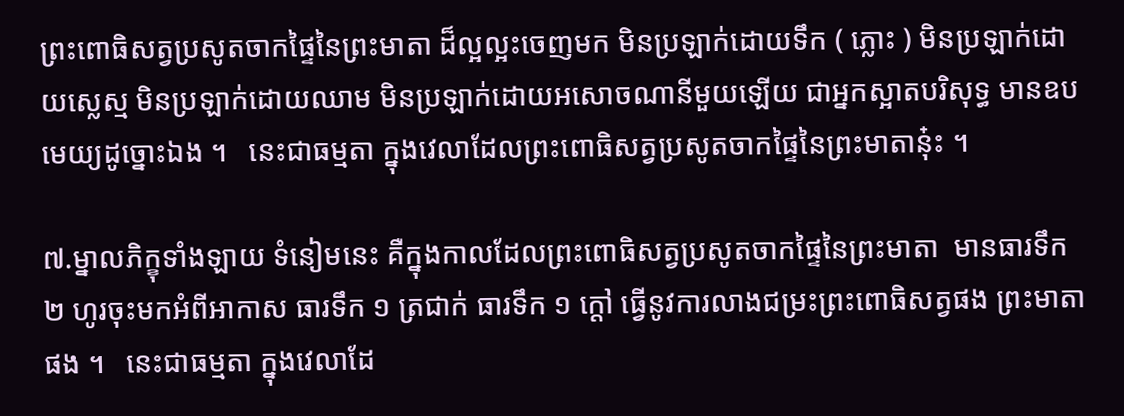ព្រះពោធិសត្វប្រសូតចាកផ្ទៃនៃព្រះមាតា ដ៏ល្អល្អះចេញមក មិនប្រឡាក់ដោយទឹក ( ភ្លោះ ) មិនប្រឡាក់ដោយស្លេស្ម មិនប្រឡាក់ដោយឈាម មិនប្រឡាក់ដោយអសោចណានីមួយឡើយ ជាអ្នកស្អាតបរិសុទ្ធ មានឧបមេយ្យដូច្នោះឯង ។   នេះជាធម្មតា ក្នុងវេលាដែលព្រះពោធិសត្វប្រសូតចាកផ្ទៃនៃព្រះមាតានុ៎ះ ។

៧.ម្នាលភិក្ខុទាំងឡាយ ទំនៀមនេះ គឺក្នុងកាលដែលព្រះពោធិសត្វប្រសូតចាកផ្ទៃនៃព្រះមាតា  មានធារទឹក ២ ហូរចុះមកអំពីអាកាស ធារទឹក ១ ត្រជាក់ ធារទឹក ១ ក្ដៅ ធ្វើនូវការលាងជម្រះព្រះពោធិសត្វផង ព្រះមាតាផង ។   នេះជាធម្មតា ក្នុងវេលាដែ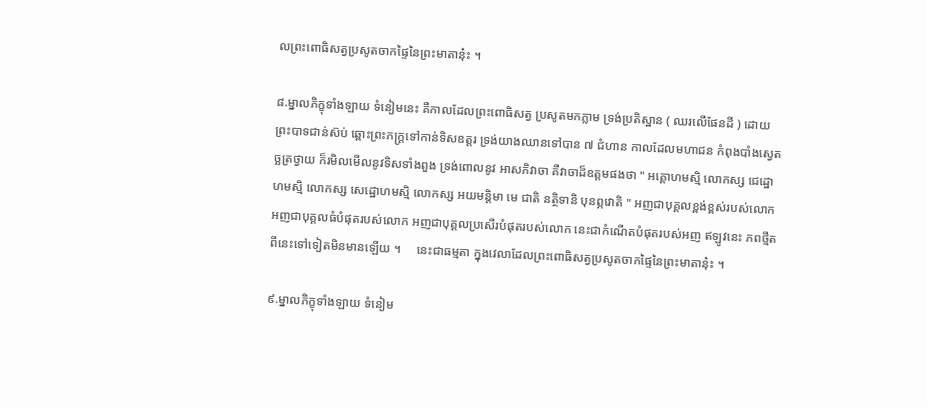លព្រះពោធិសត្វប្រសូតចាកផ្ទៃនៃព្រះមាតានុ៎ះ ។

៨.ម្នាលភិក្ខុទាំងឡាយ ទំនៀមនេះ គឺកាលដែលព្រះពោធិសត្វ ប្រសូតមកភ្លាម ទ្រង់ប្រតិស្ឋាន ( ឈរលើផែនដី ) ដោយព្រះបាទជាន់ស៊ប់ ឆ្ពោះព្រះភក្ដ្រទៅកាន់ទិសឧត្តរ ទ្រង់យាងឈានទៅបាន ៧ ជំហាន កាលដែលមហាជន កំពុងបាំងស្វេតច្ឆត្រថ្វាយ ក៏រមិលមើលនូវទិសទាំងពួង ទ្រង់ពោលនូវ អាសភិវាចា គឺវាចាដ៏ឧត្តមផងថា " អគ្គោហមស្មិ លោកស្ស ជេដ្ឋោហមស្មិ លោកស្ស សេដ្ឋោហមស្មិ លោកស្ស អយមន្តិមា មេ ជាតិ នត្ថិទានិ បុនព្ភវោតិ " អញជាបុគ្គលខ្ពង់ខ្ពស់របស់លោក អញជាបុគ្គលធំបំផុតរបស់លោក អញជាបុគ្គលប្រសើរបំផុតរបស់លោក នេះជាកំណើតបំផុតរបស់អញ ឥឡូវនេះ ភពថ្មីតពីនេះទៅទៀតមិនមានឡើយ ។     នេះជាធម្មតា ក្នុងវេលាដែលព្រះពោធិសត្វប្រសូតចាកផ្ទៃនៃព្រះមាតានុ៎ះ ។

៩.ម្នាលភិក្ខុទាំងឡាយ ទំនៀម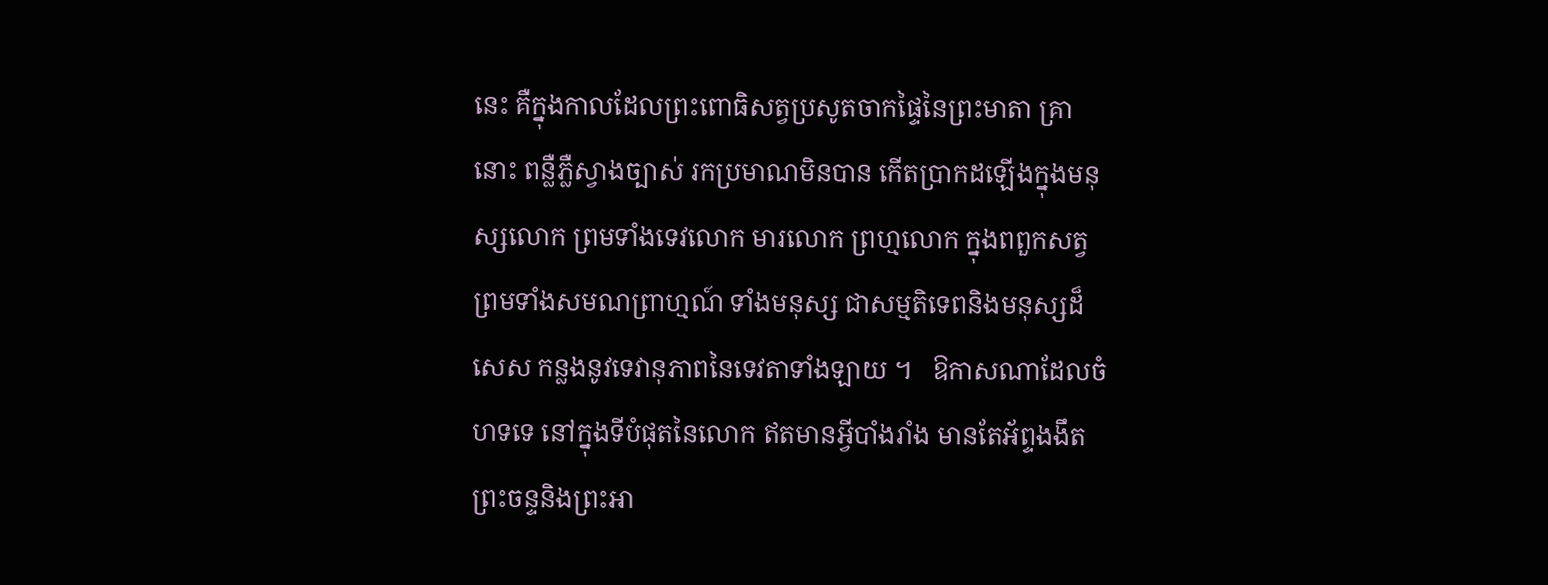នេះ គឺក្នុងកាលដែលព្រះពោធិសត្វប្រសូតចាកផ្ទៃនៃព្រះមាតា គ្រានោះ ពន្លឺភ្លឺស្វាងច្បាស់ រកប្រមាណមិនបាន កើតប្រាកដឡើងក្នុងមនុស្សលោក ព្រមទាំងទេវលោក មារលោក ព្រហ្មលោក ក្នុងពពួកសត្វ ព្រមទាំងសមណព្រាហ្មណ៍ ទាំងមនុស្ស ជាសម្មតិទេពនិងមនុស្សដ៏សេស កន្លងនូវទេវានុភាពនៃទេវតាទាំងឡាយ ។   ឱកាសណាដែលចំហទទេ នៅក្នុងទីបំផុតនៃលោក ឥតមានអ្វីបាំងរាំង មានតែអ័ព្ទងងឹត ព្រះចន្ទនិងព្រះអា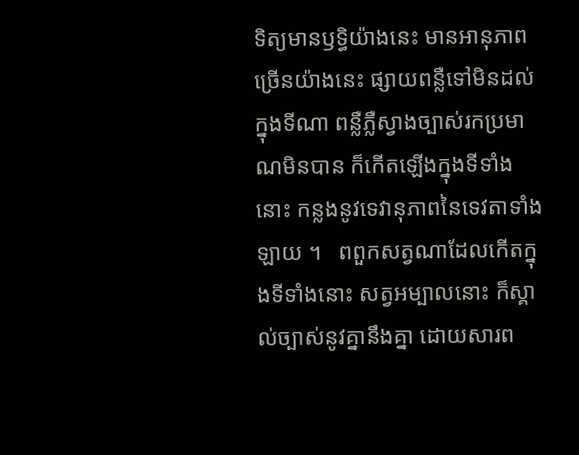ទិត្យមានឫទ្ធិយ៉ាងនេះ មានអានុភាពច្រើនយ៉ាងនេះ ផ្សាយពន្លឺទៅមិនដល់ក្នុងទីណា ពន្លឺភ្លឺស្វាងច្បាស់រកប្រមាណមិនបាន ក៏កើតឡើងក្នុងទីទាំងនោះ កន្លងនូវទេវានុភាពនៃទេវតាទាំងឡាយ ។   ពពួកសត្វណាដែលកើតក្នុងទីទាំងនោះ សត្វអម្បាលនោះ ក៏ស្គាល់ច្បាស់នូវគ្នានឹងគ្នា ដោយសារព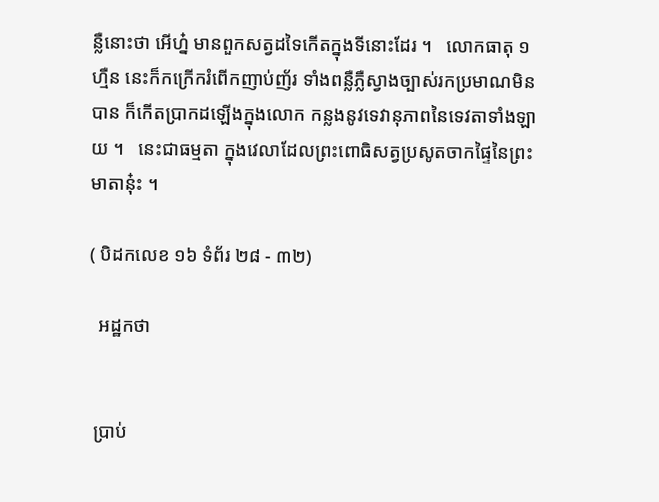ន្លឺនោះថា អើហ្ន៎ មានពួកសត្វដទៃកើតក្នុងទីនោះដែរ ។   លោកធាតុ ១ ហ្មឺន នេះក៏កក្រើករំពើកញាប់ញ័រ ទាំងពន្លឺភ្លឺស្វាងច្បាស់រកប្រមាណមិនបាន ក៏កើតប្រាកដឡើងក្នុងលោក កន្លងនូវទេវានុភាពនៃទេវតាទាំងឡាយ ។   នេះជាធម្មតា ក្នុងវេលាដែលព្រះពោធិសត្វប្រសូតចាកផ្ទៃនៃព្រះមាតានុ៎ះ ។

( បិដកលេខ ១៦ ទំព័រ ២៨ - ៣២)

  អដ្ឋកថា


 ប្រាប់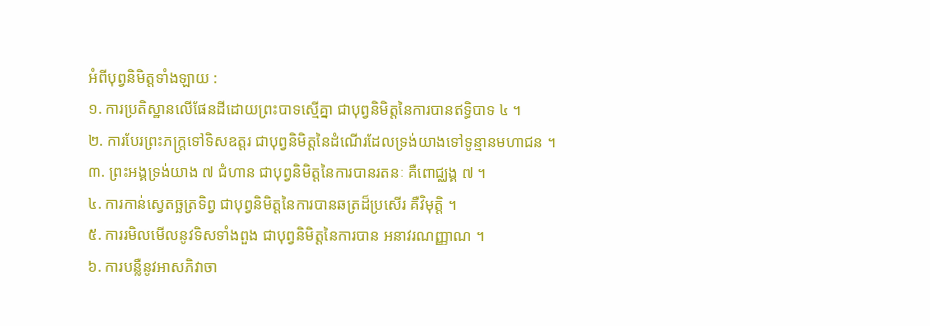អំពីបុព្វនិមិត្តទាំងឡាយ :
១. ការប្រតិស្ឋានលើផែនដីដោយព្រះបាទស្មើគ្នា ជាបុព្វនិមិត្តនៃការបានឥទ្ធិបាទ ៤ ។
២. ការបែរព្រះភក្ត្រទៅទិសឧត្តរ ជាបុព្វនិមិត្តនៃដំណើរដែលទ្រង់យាងទៅទូន្មានមហាជន ។
៣. ព្រះអង្គទ្រង់យាង ៧ ជំហាន ជាបុព្វនិមិត្តនៃការបានរតនៈ គឺពោជ្ឈង្គ ៧ ។
៤. ការកាន់ស្វេតច្ឆត្រទិព្វ ជាបុព្វនិមិត្តនៃការបានឆត្រដ៏ប្រសើរ គឺវិមុត្តិ ។
៥. ការរមិលមើលនូវទិសទាំងពួង ជាបុព្វនិមិត្តនៃការបាន អនាវរណញ្ញាណ ។
៦. ការបន្លឺនូវអាសភិវាចា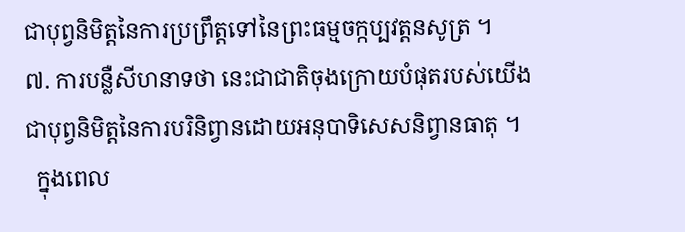ជាបុព្វនិមិត្តនៃការប្រព្រឹត្តទៅនៃព្រះធម្មចក្កប្បវត្តនសូត្រ ។
៧. ការបន្លឺសីហនាទថា នេះជាជាតិចុងក្រោយបំផុតរបស់យើង ជាបុព្វនិមិត្តនៃការបរិនិព្វានដោយអនុបាទិសេសនិព្វានធាតុ ។
  ក្នុងពេល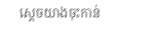ស្ដេចយាងចុះកាន់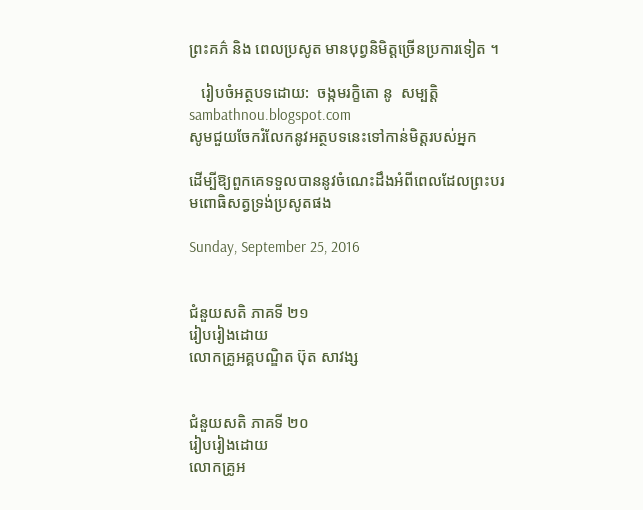ព្រះគភ៌ និង ពេលប្រសូត មានបុព្វនិមិត្តច្រើនប្រការទៀត ។

   រៀបចំអត្ថបទដោយ:  ចង្កមរក្ខិតោ នូ  សម្បត្តិ
sambathnou.blogspot.com
សូមជួយចែករំលែកនូវអត្ថបទនេះទៅកាន់មិត្តរបស់អ្នក

ដើម្បីឱ្យពួកគេទទួលបាននូវចំណេះដឹងអំពីពេលដែលព្រះបរមពោធិសត្វទ្រង់ប្រសូតផង

Sunday, September 25, 2016


ជំនួយសតិ ភាគទី ២១
រៀបរៀងដោយ
លោកគ្រូអគ្គបណ្ឌិត ប៊ុត សាវង្ស


ជំនួយសតិ ភាគទី ២០
រៀបរៀងដោយ
លោកគ្រូអ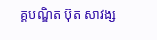គ្គបណ្ឌិត ប៊ុត សាវង្ស